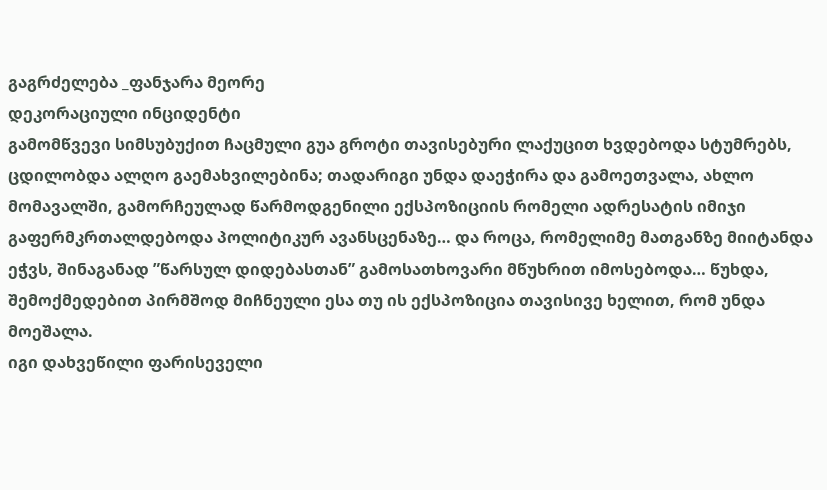გაგრძელება _ფანჯარა მეორე
დეკორაციული ინციდენტი
გამომწვევი სიმსუბუქით ჩაცმული გუა გროტი თავისებური ლაქუცით ხვდებოდა სტუმრებს, ცდილობდა ალღო გაემახვილებინა; თადარიგი უნდა დაეჭირა და გამოეთვალა, ახლო მომავალში, გამორჩეულად წარმოდგენილი ექსპოზიციის რომელი ადრესატის იმიჯი გაფერმკრთალდებოდა პოლიტიკურ ავანსცენაზე… და როცა, რომელიმე მათგანზე მიიტანდა ეჭვს, შინაგანად ”წარსულ დიდებასთან” გამოსათხოვარი მწუხრით იმოსებოდა… წუხდა, შემოქმედებით პირმშოდ მიჩნეული ესა თუ ის ექსპოზიცია თავისივე ხელით, რომ უნდა მოეშალა.
იგი დახვეწილი ფარისეველი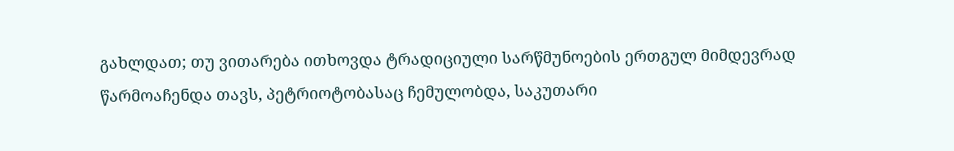გახლდათ; თუ ვითარება ითხოვდა ტრადიციული სარწმუნოების ერთგულ მიმდევრად წარმოაჩენდა თავს, პეტრიოტობასაც ჩემულობდა, საკუთარი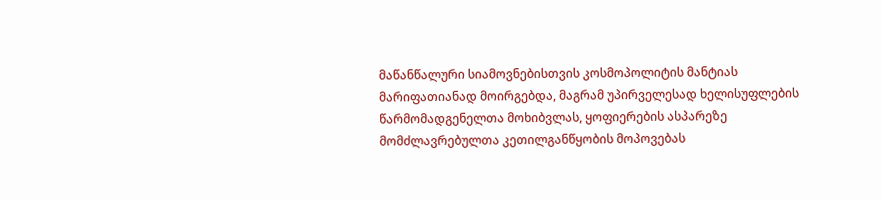მაწანწალური სიამოვნებისთვის კოსმოპოლიტის მანტიას მარიფათიანად მოირგებდა, მაგრამ უპირველესად ხელისუფლების წარმომადგენელთა მოხიბვლას, ყოფიერების ასპარეზე მომძლავრებულთა კეთილგანწყობის მოპოვებას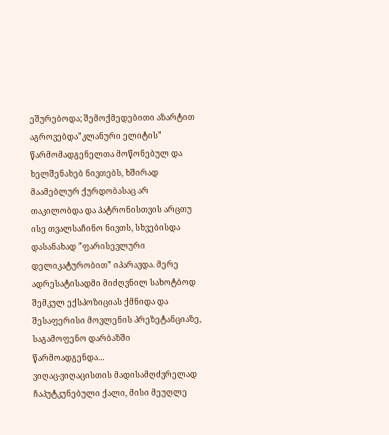ეშურებოდა; შემოქმედებითი აზარტით აგროვებდა”კლანური ელიტის” წარმომადგენელთა მოწონებულ და ხელშენახებ ნივთებს, ხშირად მაამებლურ ქურდობასაც არ თაკილობდა და პატრონისთვის არცთუ ისე თვალსაჩინო ნივთს, სხვებისდა დასანახად ”ფარისევლური დელიკატურობით” იპარავდა. მერე ადრესატისადმი მიძღვნილ სახოტბოდ შემკულ ექსპოზიციას ქმნიდა და შესაფერისი მოვლენის პრეზეტანციაზე, საგამოფენო დარბაზში წარმოადგენდა…
ვიღაც-ვიღაცისთის მადისამღძვრელად ჩაპუტკუნებული ქალი, მისი მეუღლე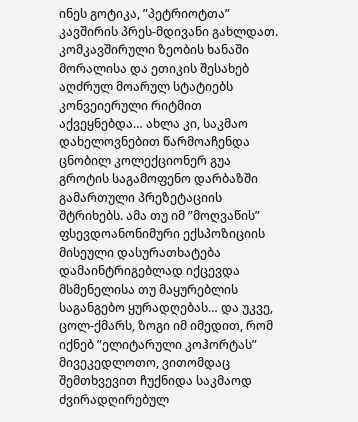ინეს გოტიკა, ”პეტრიოტთა” კავშირის პრეს-მდივანი გახლდათ. კომკავშირული ზეობის ხანაში მორალისა და ეთიკის შესახებ აღძრულ მოარულ სტატიებს კონვეიერული რიტმით აქვეყნებდა… ახლა კი, საკმაო დახელოვნებით წარმოაჩენდა ცნობილ კოლექციონერ გუა გროტის საგამოფენო დარბაზში გამართული პრეზეტაციის შტრიხებს. ამა თუ იმ ”მოღვაწის” ფსევდოანონიმური ექსპოზიციის მისეული დასურათხატება დამაინტრიგებლად იქცევდა მსმენელისა თუ მაყურებლის საგანგებო ყურადღებას… და უკვე, ცოლ-ქმარს, ზოგი იმ იმედით, რომ იქნებ ”ელიტარული კოჰორტას” მივეკედლოთო, ვითომდაც შემთხვევით ჩუქნიდა საკმაოდ ძვირადღირებულ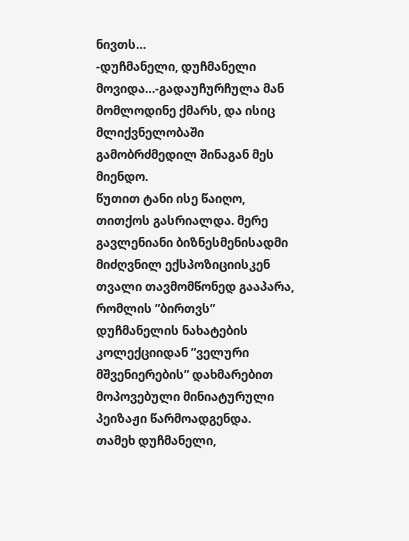ნივთს…
-დუჩმანელი, დუჩმანელი მოვიდა…-გადაუჩურჩულა მან მომლოდინე ქმარს, და ისიც მლიქვნელობაში გამობრძმედილ შინაგან მეს მიენდო.
წუთით ტანი ისე წაიღო, თითქოს გასრიალდა. მერე გავლენიანი ბიზნესმენისადმი მიძღვნილ ექსპოზიციისკენ თვალი თავმომწონედ გააპარა, რომლის ”ბირთვს” დუჩმანელის ნახატების კოლექციიდან ”ველური მშვენიერების” დახმარებით მოპოვებული მინიატურული პეიზაჟი წარმოადგენდა.
თამეხ დუჩმანელი,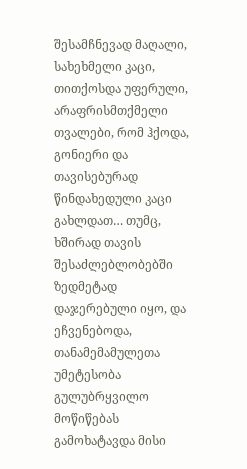შესამჩნევად მაღალი, სახეხმელი კაცი, თითქოსდა უფერული, არაფრისმთქმელი თვალები, რომ ჰქოდა, გონიერი და თავისებურად წინდახედული კაცი გახლდათ… თუმც, ხშირად თავის შესაძლებლობებში ზედმეტად დაჯერებული იყო, და ეჩვენებოდა, თანამემამულეთა უმეტესობა გულუბრყვილო მოწიწებას გამოხატავდა მისი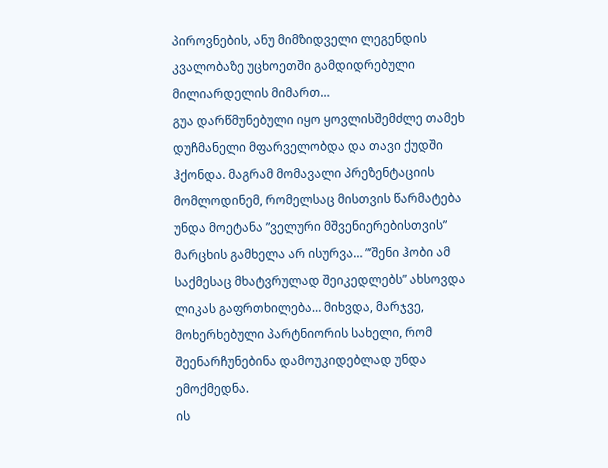პიროვნების, ანუ მიმზიდველი ლეგენდის კვალობაზე უცხოეთში გამდიდრებული მილიარდელის მიმართ…
გუა დარწმუნებული იყო ყოვლისშემძლე თამეხ დუჩმანელი მფარველობდა და თავი ქუდში ჰქონდა. მაგრამ მომავალი პრეზენტაციის მომლოდინემ, რომელსაც მისთვის წარმატება უნდა მოეტანა ”ველური მშვენიერებისთვის” მარცხის გამხელა არ ისურვა… ”’შენი ჰობი ამ საქმესაც მხატვრულად შეიკედლებს” ახსოვდა ლიკას გაფრთხილება… მიხვდა, მარჯვე, მოხერხებული პარტნიორის სახელი, რომ შეენარჩუნებინა დამოუკიდებლად უნდა ემოქმედნა.
ის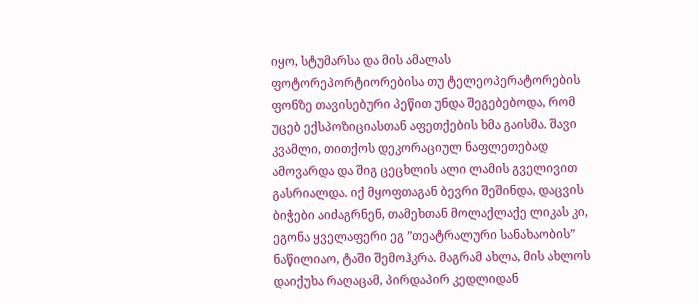იყო, სტუმარსა და მის ამალას ფოტორეპორტიორებისა თუ ტელეოპერატორების ფონზე თავისებური პეწით უნდა შეგებებოდა, რომ უცებ ექსპოზიციასთან აფეთქების ხმა გაისმა. შავი კვამლი, თითქოს დეკორაციულ ნაფლეთებად ამოვარდა და შიგ ცეცხლის ალი ლამის გველივით გასრიალდა. იქ მყოფთაგან ბევრი შეშინდა, დაცვის ბიჭები აიძაგრნენ, თამეხთან მოლაქლაქე ლიკას კი, ეგონა ყველაფერი ეგ ”თეატრალური სანახაობის” ნაწილიაო, ტაში შემოჰკრა. მაგრამ ახლა, მის ახლოს დაიქუხა რაღაცამ, პირდაპირ კედლიდან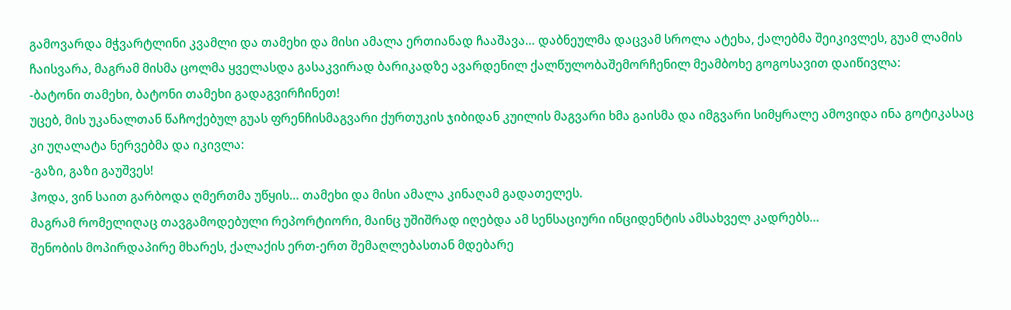გამოვარდა მჭვარტლინი კვამლი და თამეხი და მისი ამალა ერთიანად ჩააშავა… დაბნეულმა დაცვამ სროლა ატეხა, ქალებმა შეიკივლეს, გუამ ლამის ჩაისვარა, მაგრამ მისმა ცოლმა ყველასდა გასაკვირად ბარიკადზე ავარდენილ ქალწულობაშემორჩენილ მეამბოხე გოგოსავით დაიწივლა:
-ბატონი თამეხი, ბატონი თამეხი გადაგვირჩინეთ!
უცებ, მის უკანალთან წაჩოქებულ გუას ფრენჩისმაგვარი ქურთუკის ჯიბიდან კუილის მაგვარი ხმა გაისმა და იმგვარი სიმყრალე ამოვიდა ინა გოტიკასაც კი უღალატა ნერვებმა და იკივლა:
-გაზი, გაზი გაუშვეს!
ჰოდა, ვინ საით გარბოდა ღმერთმა უწყის… თამეხი და მისი ამალა კინაღამ გადათელეს.
მაგრამ რომელიღაც თავგამოდებული რეპორტიორი, მაინც უშიშრად იღებდა ამ სენსაციური ინციდენტის ამსახველ კადრებს…
შენობის მოპირდაპირე მხარეს, ქალაქის ერთ-ერთ შემაღლებასთან მდებარე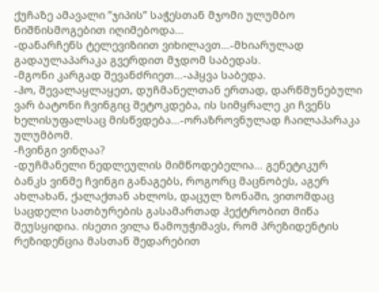ქუჩაზე ამავალი ”ჯიპის” საჭესთან მჯომი ულუმბო ნიშნისმოგებით იღიმებოდა…
-დანარჩენს ტელევიზიით ვიხილავთ…-მხიარულად გადაულაპარაკა გვერდით მჯდომ საბედას.
-მგონი კარგად შევანძრიეთ…-აჰყვა საბედა.
-ჰო, შევალაყლაყეთ, დუჩმანელთან ერთად, დარწმუნებული ვარ ბატონი ჩვინგიც შეტოკდება, ის სიმყრალე კი ჩვენს ხელისუფალსაც მისწვდება…-ორაზროვნულად ჩაილაპარაკა ულუმბომ.
-ჩვინგი ვინღაა?
-დუჩმანელი ნედლეულის მიმწოდებელია… გენეტიკურ ბანკს ვინმე ჩვინგი განაგებს, როგორც მაცნობეს, აგერ ახლახან, ქალაქთან ახლოს, დაცულ ზონაში, ვითომდაც საცდელი სათბურების გასამართად ჰექტრობით მიწა შეუსყიდია. ისეთი ვილა წამოუჭიმავს, რომ პრეზიდენტის რეზიდენცია მასთან შედარებით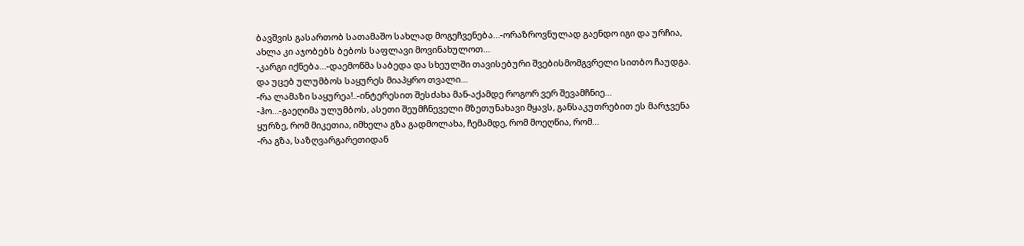ბავშვის გასართობ სათამაშო სახლად მოგეჩვენება…-ორაზროვნულად გაენდო იგი და ურჩია, ახლა კი აჯობებს ბებოს საფლავი მოვინახულოთ…
-კარგი იქნება…-დაემოწმა საბედა და სხეულში თავისებური შვებისმომგვრელი სითბო ჩაუდგა.
და უცებ ულუმბოს საყურეს მიაპყრო თვალი…
-რა ლამაზი საყურეა!..-ინტერესით შესძახა მან-აქამდე როგორ ვერ შევამჩნიე…
-ჰო…-გაეღიმა ულუმბოს, ასეთი შეუმჩნეველი მზეთუნახავი მყავს, განსაკუთრებით ეს მარჯვენა ყურზე, რომ მიკეთია, იმხელა გზა გადმოლახა, ჩემამდე, რომ მოეღწია, რომ…
-რა გზა, საზღვარგარეთიდან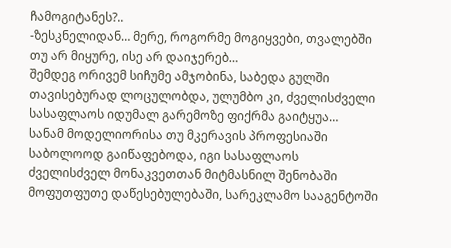ჩამოგიტანეს?..
-ზესკნელიდან… მერე, როგორმე მოგიყვები, თვალებში თუ არ მიყურე, ისე არ დაიჯერებ…
შემდეგ ორივემ სიჩუმე ამჯობინა, საბედა გულში თავისებურად ლოცულობდა, ულუმბო კი, ძველისძველი სასაფლაოს იდუმალ გარემოზე ფიქრმა გაიტყუა…
სანამ მოდელიორისა თუ მკერავის პროფესიაში საბოლოოდ გაიწაფებოდა, იგი სასაფლაოს ძველისძველ მონაკვეთთან მიტმასნილ შენობაში მოფუთფუთე დაწესებულებაში, სარეკლამო სააგენტოში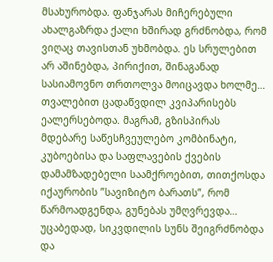მსახურობდა. ფანჯარას მიჩერებული ახალგაზრდა ქალი ხშირად გრძნობდა, რომ ვიღაც თავისთან უხმობდა. ეს სრულებით არ აშინებდა, პირიქით, შინაგანად სასიამოვნო თრთოლვა მოიცავდა ხოლმე… თვალებით ცადაწვდილ კვიპარისებს ეალერსებოდა. მაგრამ, გზისპირას მდებარე საწესჩვეულებო კომბინატი, კუბოებისა და საფლავების ქვების დამამზადებელი საამქროებით, თითქოსდა იქაურობის ”სავიზიტო ბარათს”, რომ წარმოადგენდა, გუნებას უმღვრევდა… უცაბედად, სიკვდილის სუნს შეიგრძნობდა და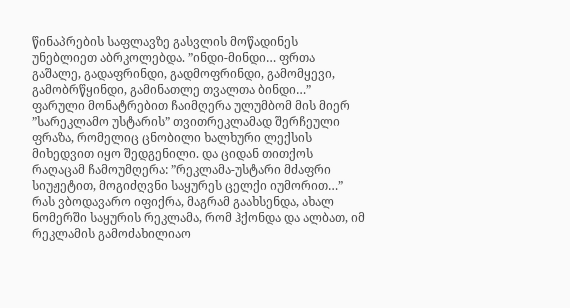წინაპრების საფლავზე გასვლის მოწადინეს უნებლიეთ აბრკოლებდა. ”ინდი-მინდი… ფრთა გაშალე, გადაფრინდი, გადმოფრინდი, გამომყევი, გამობრწყინდი, გამინათლე თვალთა ბინდი…” ფარული მონატრებით ჩაიმღერა ულუმბომ მის მიერ ”სარეკლამო უსტარის” თვითრეკლამად შერჩეული ფრაზა, რომელიც ცნობილი ხალხური ლექსის მიხედვით იყო შედგენილი. და ციდან თითქოს რაღაცამ ჩამოუმღერა: ”რეკლამა-უსტარი მძაფრი სიუჟეტით, მოგიძღვნი საყურეს ცელქი იუმორით…” რას ვბოდავარო იფიქრა, მაგრამ გაახსენდა, ახალ ნომერში საყურის რეკლამა, რომ ჰქონდა და ალბათ, იმ რეკლამის გამოძახილიაო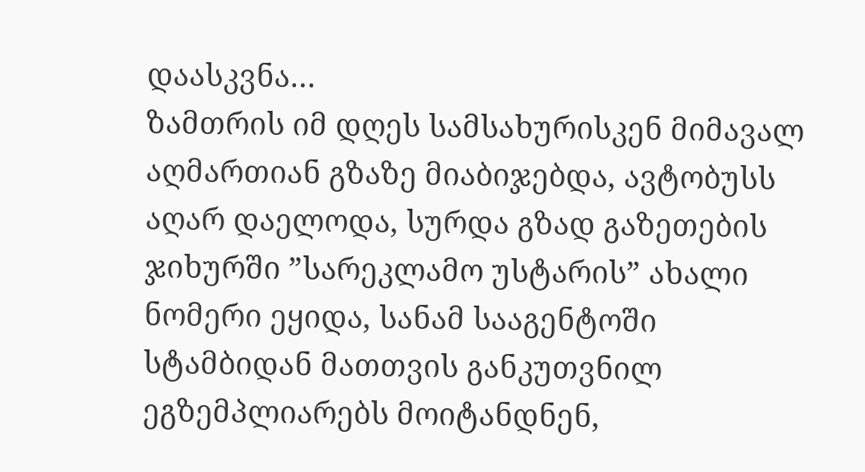დაასკვნა…
ზამთრის იმ დღეს სამსახურისკენ მიმავალ აღმართიან გზაზე მიაბიჯებდა, ავტობუსს აღარ დაელოდა, სურდა გზად გაზეთების ჯიხურში ”სარეკლამო უსტარის” ახალი ნომერი ეყიდა, სანამ სააგენტოში სტამბიდან მათთვის განკუთვნილ ეგზემპლიარებს მოიტანდნენ,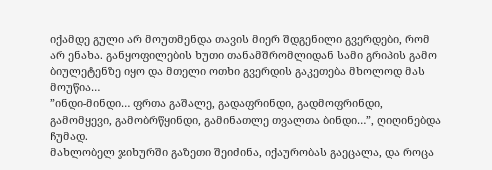იქამდე გული არ მოუთმენდა თავის მიერ შდგენილი გვერდები, რომ არ ენახა. განყოფილების ხუთი თანამშრომლიდან სამი გრიპის გამო ბიულეტენზე იყო და მთელი ოთხი გვერდის გაკეთება მხოლოდ მას მოუწია…
”ინდი-მინდი… ფრთა გაშალე, გადაფრინდი, გადმოფრინდი, გამომყევი, გამობრწყინდი, გამინათლე თვალთა ბინდი…”, ღიღინებდა ჩუმად.
მახლობელ ჯიხურში გაზეთი შეიძინა, იქაურობას გაეცალა, და როცა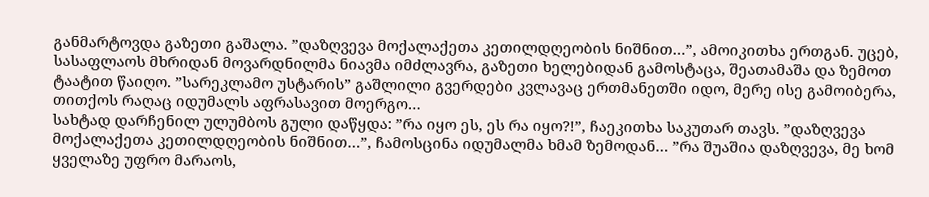განმარტოვდა გაზეთი გაშალა. ”დაზღვევა მოქალაქეთა კეთილდღეობის ნიშნით…”, ამოიკითხა ერთგან. უცებ, სასაფლაოს მხრიდან მოვარდნილმა ნიავმა იმძლავრა, გაზეთი ხელებიდან გამოსტაცა, შეათამაშა და ზემოთ ტაატით წაიღო. ”სარეკლამო უსტარის” გაშლილი გვერდები კვლავაც ერთმანეთში იდო, მერე ისე გამოიბერა, თითქოს რაღაც იდუმალს აფრასავით მოერგო…
სახტად დარჩენილ ულუმბოს გული დაწყდა: ”რა იყო ეს, ეს რა იყო?!”, ჩაეკითხა საკუთარ თავს. ”დაზღვევა მოქალაქეთა კეთილდღეობის ნიშნით…”, ჩამოსცინა იდუმალმა ხმამ ზემოდან… ”რა შუაშია დაზღვევა, მე ხომ ყველაზე უფრო მარაოს,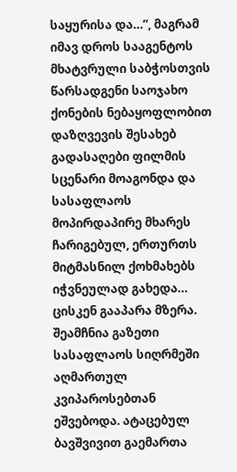საყურისა და…”, მაგრამ იმავ დროს სააგენტოს მხატვრული საბჭოსთვის წარსადგენი საოჯახო ქონების ნებაყოფლობით დაზღვევის შესახებ გადასაღები ფილმის სცენარი მოაგონდა და სასაფლაოს მოპირდაპირე მხარეს ჩარიგებულ, ერთურთს მიტმასნილ ქოხმახებს იჭვნეულად გახედა… ცისკენ გააპარა მზერა. შეამჩნია გაზეთი სასაფლაოს სიღრმეში აღმართულ კვიპაროსებთან ეშვებოდა. ატაცებულ ბავშვივით გაემართა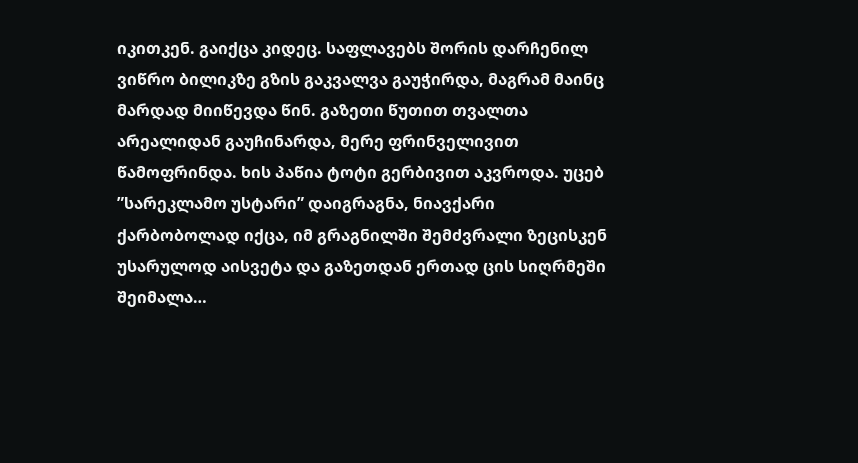იკითკენ. გაიქცა კიდეც. საფლავებს შორის დარჩენილ ვიწრო ბილიკზე გზის გაკვალვა გაუჭირდა, მაგრამ მაინც მარდად მიიწევდა წინ. გაზეთი წუთით თვალთა არეალიდან გაუჩინარდა, მერე ფრინველივით წამოფრინდა. ხის პაწია ტოტი გერბივით აკვროდა. უცებ ”სარეკლამო უსტარი” დაიგრაგნა, ნიავქარი ქარბობოლად იქცა, იმ გრაგნილში შემძვრალი ზეცისკენ უსარულოდ აისვეტა და გაზეთდან ერთად ცის სიღრმეში შეიმალა…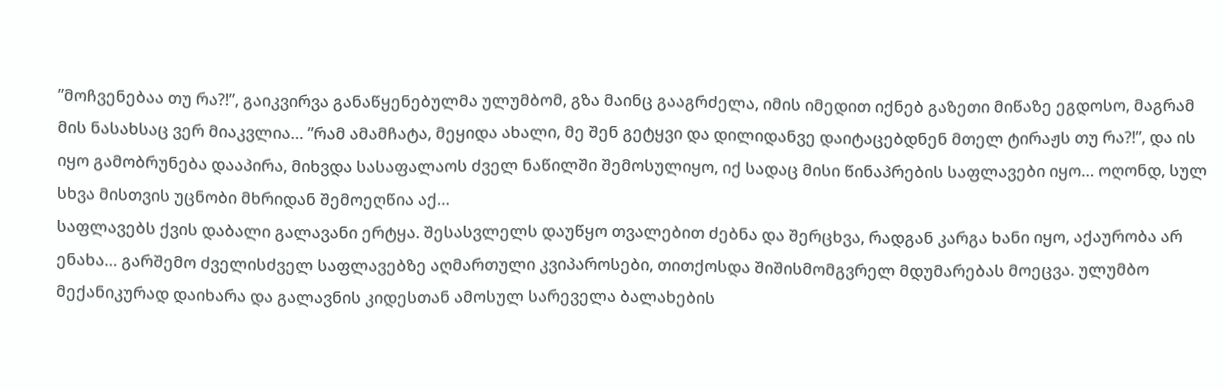”მოჩვენებაა თუ რა?!”, გაიკვირვა განაწყენებულმა ულუმბომ, გზა მაინც გააგრძელა, იმის იმედით იქნებ გაზეთი მიწაზე ეგდოსო, მაგრამ მის ნასახსაც ვერ მიაკვლია… ”რამ ამამჩატა, მეყიდა ახალი, მე შენ გეტყვი და დილიდანვე დაიტაცებდნენ მთელ ტირაჟს თუ რა?!”, და ის იყო გამობრუნება დააპირა, მიხვდა სასაფალაოს ძველ ნაწილში შემოსულიყო, იქ სადაც მისი წინაპრების საფლავები იყო… ოღონდ, სულ სხვა მისთვის უცნობი მხრიდან შემოეღწია აქ…
საფლავებს ქვის დაბალი გალავანი ერტყა. შესასვლელს დაუწყო თვალებით ძებნა და შერცხვა, რადგან კარგა ხანი იყო, აქაურობა არ ენახა… გარშემო ძველისძველ საფლავებზე აღმართული კვიპაროსები, თითქოსდა შიშისმომგვრელ მდუმარებას მოეცვა. ულუმბო მექანიკურად დაიხარა და გალავნის კიდესთან ამოსულ სარეველა ბალახების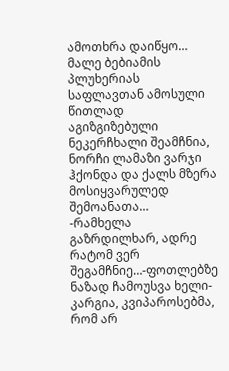ამოთხრა დაიწყო…
მალე ბებიამის პლუხერიას საფლავთან ამოსული წითლად აგიზგიზებული ნეკერჩხალი შეამჩნია, ნორჩი ლამაზი ვარჯი ჰქონდა და ქალს მზერა მოსიყვარულედ შემოანათა…
-რამხელა გაზრდილხარ, ადრე რატომ ვერ შეგამჩნიე…-ფოთლებზე ნაზად ჩამოუსვა ხელი-კარგია, კვიპაროსებმა, რომ არ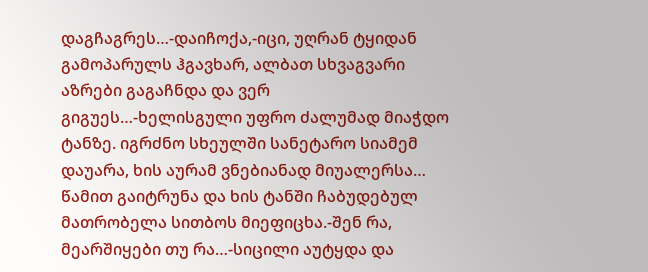დაგჩაგრეს…-დაიჩოქა,-იცი, უღრან ტყიდან გამოპარულს ჰგავხარ, ალბათ სხვაგვარი აზრები გაგაჩნდა და ვერ გიგუეს…-ხელისგული უფრო ძალუმად მიაჭდო ტანზე. იგრძნო სხეულში სანეტარო სიამემ დაუარა, ხის აურამ ვნებიანად მიუალერსა… წამით გაიტრუნა და ხის ტანში ჩაბუდებულ მათრობელა სითბოს მიეფიცხა.-შენ რა, მეარშიყები თუ რა…-სიცილი აუტყდა და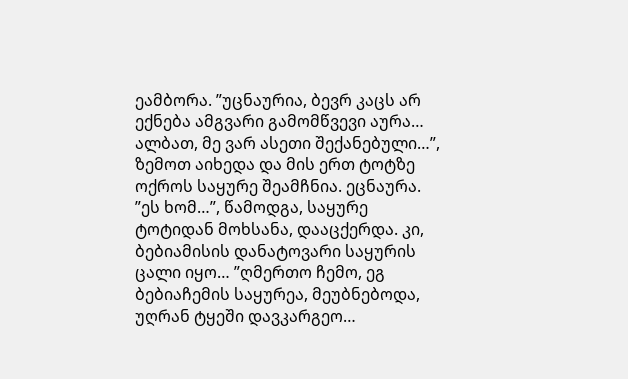ეამბორა. ”უცნაურია, ბევრ კაცს არ ექნება ამგვარი გამომწვევი აურა… ალბათ, მე ვარ ასეთი შექანებული…”, ზემოთ აიხედა და მის ერთ ტოტზე ოქროს საყურე შეამჩნია. ეცნაურა. ”ეს ხომ…”, წამოდგა, საყურე ტოტიდან მოხსანა, დააცქერდა. კი, ბებიამისის დანატოვარი საყურის ცალი იყო… ”ღმერთო ჩემო, ეგ ბებიაჩემის საყურეა, მეუბნებოდა, უღრან ტყეში დავკარგეო…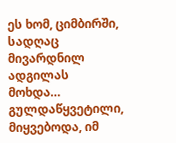ეს ხომ, ციმბირში, სადღაც მივარდნილ ადგილას მოხდა… გულდაწყვეტილი, მიყვებოდა, იმ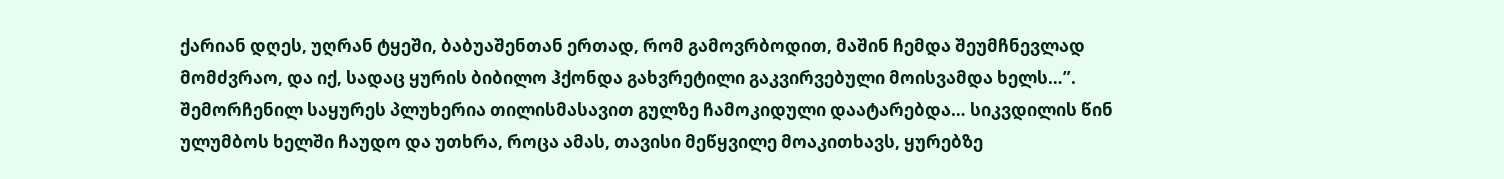ქარიან დღეს, უღრან ტყეში, ბაბუაშენთან ერთად, რომ გამოვრბოდით, მაშინ ჩემდა შეუმჩნევლად მომძვრაო, და იქ, სადაც ყურის ბიბილო ჰქონდა გახვრეტილი გაკვირვებული მოისვამდა ხელს…”.
შემორჩენილ საყურეს პლუხერია თილისმასავით გულზე ჩამოკიდული დაატარებდა… სიკვდილის წინ ულუმბოს ხელში ჩაუდო და უთხრა, როცა ამას, თავისი მეწყვილე მოაკითხავს, ყურებზე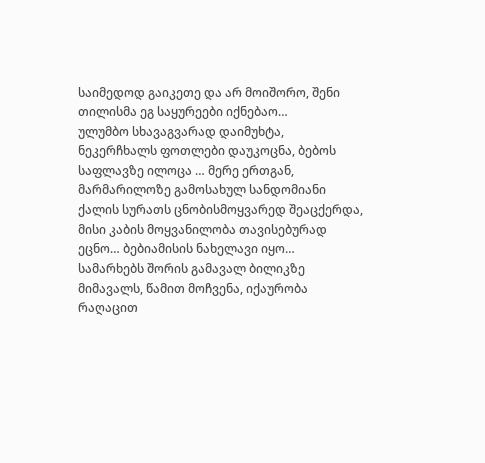საიმედოდ გაიკეთე და არ მოიშორო, შენი თილისმა ეგ საყურეები იქნებაო…
ულუმბო სხავაგვარად დაიმუხტა, ნეკერჩხალს ფოთლები დაუკოცნა, ბებოს საფლავზე ილოცა … მერე ერთგან, მარმარილოზე გამოსახულ სანდომიანი ქალის სურათს ცნობისმოყვარედ შეაცქერდა, მისი კაბის მოყვანილობა თავისებურად ეცნო… ბებიამისის ნახელავი იყო…
სამარხებს შორის გამავალ ბილიკზე მიმავალს, წამით მოჩვენა, იქაურობა რაღაცით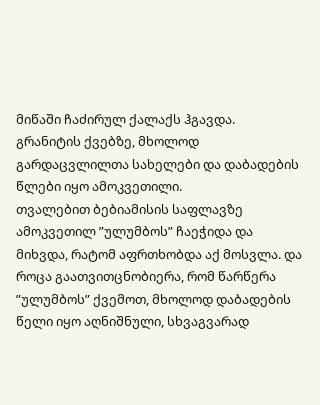მიწაში ჩაძირულ ქალაქს ჰგავდა. გრანიტის ქვებზე, მხოლოდ გარდაცვლილთა სახელები და დაბადების წლები იყო ამოკვეთილი.
თვალებით ბებიამისის საფლავზე ამოკვეთილ ”ულუმბოს” ჩაეჭიდა და მიხვდა, რატომ აფრთხობდა აქ მოსვლა. და როცა გაათვითცნობიერა, რომ წარწერა ”ულუმბოს” ქვემოთ, მხოლოდ დაბადების წელი იყო აღნიშნული, სხვაგვარად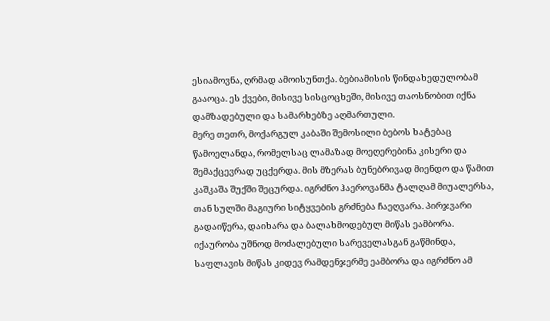ესიამოვნა, ღრმად ამოისუნთქა. ბებიამისის წინდახედულობამ გააოცა. ეს ქვები, მისივე სისცოცხეში, მისივე თაოსნობით იქნა დამზადებული და სამარხებზე აღმართული.
მერე თეთრ, მოქარგულ კაბაში შემოსილი ბებოს ხატებაც წამოელანდა, რომელსაც ლამაზად მოეღერებინა კისერი და შემაქცევრად უცქერდა. მის მზერას ბუნებრივად მიენდო და წამით კაშკაშა შუქში შეცურდა. იგრძნო ჰაეროვანმა ტალღამ მიუალერსა, თან სულში მაგიური სიტყვების გრძნება ჩაეღვარა. პირჯვარი გადაიწერა, დაიხარა და ბალახმოდებულ მიწას ეამბორა.
იქაურობა უშნოდ მოძალებული სარეველასგან გაწმინდა, საფლავის მიწას კიდევ რამდენჯერმე ეამბორა და იგრძნო ამ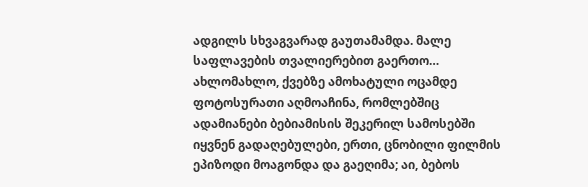ადგილს სხვაგვარად გაუთამამდა. მალე საფლავების თვალიერებით გაერთო… ახლომახლო, ქვებზე ამოხატული ოცამდე ფოტოსურათი აღმოაჩინა, რომლებშიც ადამიანები ბებიამისის შეკერილ სამოსებში იყვნენ გადაღებულები, ერთი, ცნობილი ფილმის ეპიზოდი მოაგონდა და გაეღიმა; აი, ბებოს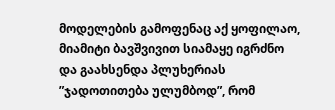მოდელების გამოფენაც აქ ყოფილაო, მიამიტი ბავშვივით სიამაყე იგრძნო და გაახსენდა პლუხერიას ”ჯადოთითება ულუმბოდ”, რომ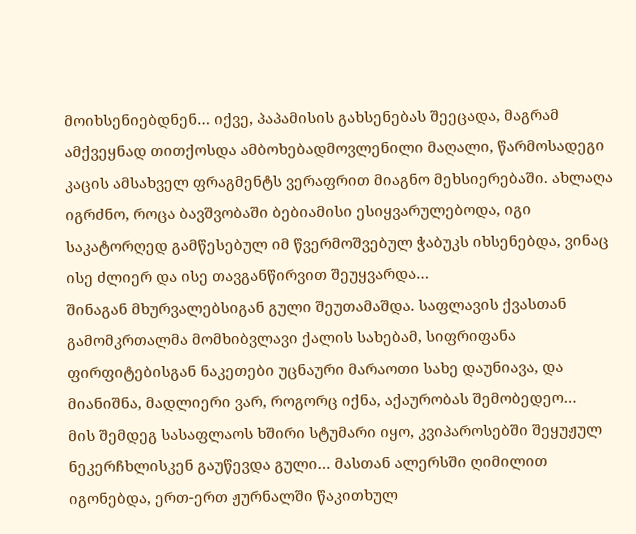მოიხსენიებდნენ… იქვე, პაპამისის გახსენებას შეეცადა, მაგრამ ამქვეყნად თითქოსდა ამბოხებადმოვლენილი მაღალი, წარმოსადეგი კაცის ამსახველ ფრაგმენტს ვერაფრით მიაგნო მეხსიერებაში. ახლაღა იგრძნო, როცა ბავშვობაში ბებიამისი ესიყვარულებოდა, იგი საკატორღედ გამწესებულ იმ წვერმოშვებულ ჭაბუკს იხსენებდა, ვინაც ისე ძლიერ და ისე თავგანწირვით შეუყვარდა…
შინაგან მხურვალებსიგან გული შეუთამაშდა. საფლავის ქვასთან გამომკრთალმა მომხიბვლავი ქალის სახებამ, სიფრიფანა ფირფიტებისგან ნაკეთები უცნაური მარაოთი სახე დაუნიავა, და მიანიშნა, მადლიერი ვარ, როგორც იქნა, აქაურობას შემობედეო…
მის შემდეგ სასაფლაოს ხშირი სტუმარი იყო, კვიპაროსებში შეყუჟულ ნეკერჩხლისკენ გაუწევდა გული… მასთან ალერსში ღიმილით იგონებდა, ერთ-ერთ ჟურნალში წაკითხულ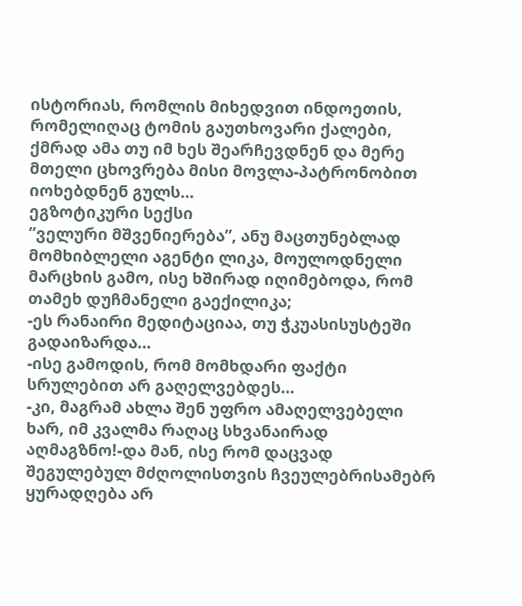ისტორიას, რომლის მიხედვით ინდოეთის, რომელიღაც ტომის გაუთხოვარი ქალები, ქმრად ამა თუ იმ ხეს შეარჩევდნენ და მერე მთელი ცხოვრება მისი მოვლა-პატრონობით იოხებდნენ გულს…
ეგზოტიკური სექსი
”ველური მშვენიერება”, ანუ მაცთუნებლად მომხიბლელი აგენტი ლიკა, მოულოდნელი მარცხის გამო, ისე ხშირად იღიმებოდა, რომ თამეხ დუჩმანელი გაექილიკა;
-ეს რანაირი მედიტაციაა, თუ ჭკუასისუსტეში გადაიზარდა…
-ისე გამოდის, რომ მომხდარი ფაქტი სრულებით არ გაღელვებდეს…
-კი, მაგრამ ახლა შენ უფრო ამაღელვებელი ხარ, იმ კვალმა რაღაც სხვანაირად აღმაგზნო!-და მან, ისე რომ დაცვად შეგულებულ მძღოლისთვის ჩვეულებრისამებრ ყურადღება არ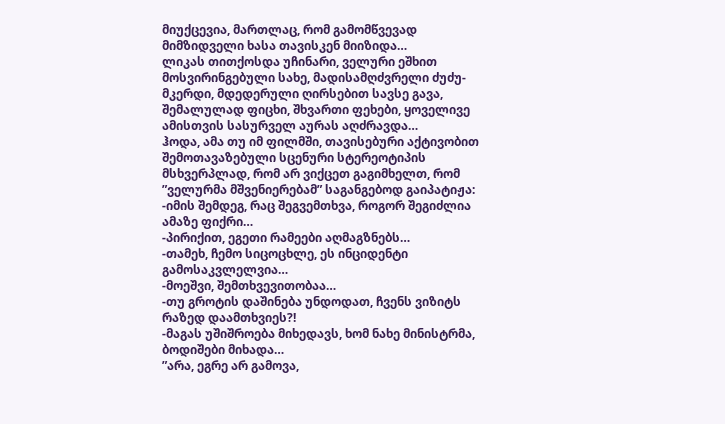მიუქცევია, მართლაც, რომ გამომწვევად მიმზიდველი ხასა თავისკენ მიიზიდა…
ლიკას თითქოსდა უჩინარი, ველური ეშხით მოსვირინგებული სახე, მადისამღძვრელი ძუძუ-მკერდი, მდედერული ღირსებით სავსე გავა, შემალულად ფიცხი, შხვართი ფეხები, ყოველივე ამისთვის სასურველ აურას აღძრავდა…
ჰოდა, ამა თუ იმ ფილმში, თავისებური აქტივობით შემოთავაზებული სცენური სტერეოტიპის მსხვერპლად, რომ არ ვიქცეთ გაგიმხელთ, რომ ”ველურმა მშვენიერებამ” საგანგებოდ გაიპატიჟა:
-იმის შემდეგ, რაც შეგვემთხვა, როგორ შეგიძლია ამაზე ფიქრი…
-პირიქით, ეგეთი რამეები აღმაგზნებს…
-თამეხ, ჩემო სიცოცხლე, ეს ინციდენტი გამოსაკვლელვია…
-მოეშვი, შემთხვევითობაა…
-თუ გროტის დაშინება უნდოდათ, ჩვენს ვიზიტს რაზედ დაამთხვიეს?!
-მაგას უშიშროება მიხედავს, ხომ ნახე მინისტრმა, ბოდიშები მიხადა…
”არა, ეგრე არ გამოვა,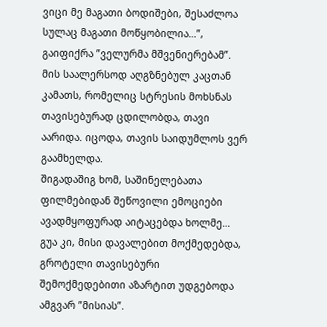ვიცი მე მაგათი ბოდიშები, შესაძლოა სულაც მაგათი მოწყობილია…”, გაიფიქრა ”ველურმა მშვენიერებამ”. მის საალერსოდ აღგზნებულ კაცთან კამათს, რომელიც სტრესის მოხსნას თავისებურად ცდილობდა, თავი აარიდა. იცოდა, თავის საიდუმლოს ვერ გაამხელდა.
შიგადაშიგ ხომ, საშინელებათა ფილმებიდან შეწოვილი ემოციები ავადმყოფურად აიტაცებდა ხოლმე… გუა კი, მისი დავალებით მოქმედებდა, გროტელი თავისებური შემოქმედებითი აზარტით უდგებოდა ამგვარ ”მისიას”.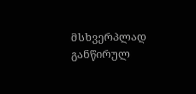მსხვერპლად განწირულ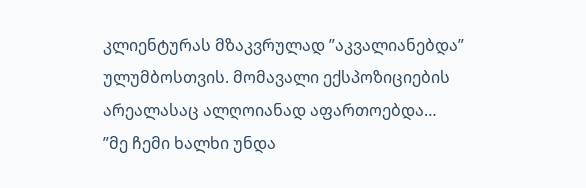კლიენტურას მზაკვრულად ”აკვალიანებდა” ულუმბოსთვის. მომავალი ექსპოზიციების არეალასაც ალღოიანად აფართოებდა…
”მე ჩემი ხალხი უნდა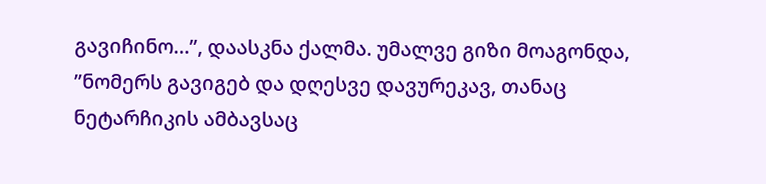გავიჩინო…”, დაასკნა ქალმა. უმალვე გიზი მოაგონდა, ”ნომერს გავიგებ და დღესვე დავურეკავ, თანაც ნეტარჩიკის ამბავსაც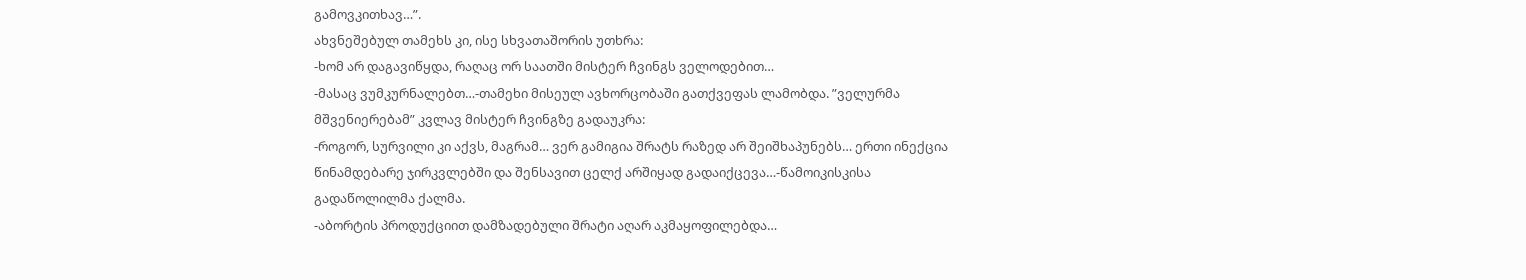გამოვკითხავ…”.
ახვნეშებულ თამეხს კი, ისე სხვათაშორის უთხრა:
-ხომ არ დაგავიწყდა, რაღაც ორ საათში მისტერ ჩვინგს ველოდებით…
-მასაც ვუმკურნალებთ…-თამეხი მისეულ ავხორცობაში გათქვეფას ლამობდა. ”ველურმა მშვენიერებამ” კვლავ მისტერ ჩვინგზე გადაუკრა:
-როგორ, სურვილი კი აქვს, მაგრამ… ვერ გამიგია შრატს რაზედ არ შეიშხაპუნებს… ერთი ინექცია წინამდებარე ჯირკვლებში და შენსავით ცელქ არშიყად გადაიქცევა…-წამოიკისკისა გადაწოლილმა ქალმა.
-აბორტის პროდუქციით დამზადებული შრატი აღარ აკმაყოფილებდა…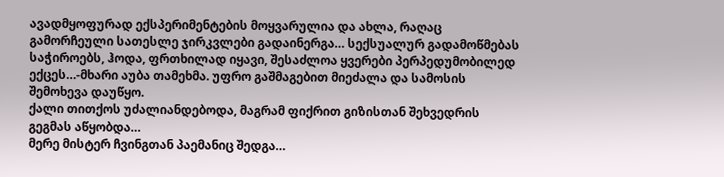ავადმყოფურად ექსპერიმენტების მოყვარულია და ახლა, რაღაც გამორჩეული სათესლე ჯირკვლები გადაინერგა… სექსუალურ გადამოწმებას საჭიროებს, ჰოდა, ფრთხილად იყავი, შესაძლოა ყვერები პერპედუმობილედ ექცეს…-მხარი აუბა თამეხმა. უფრო გაშმაგებით მიეძალა და სამოსის შემოხევა დაუწყო.
ქალი თითქოს უძალიანდებოდა, მაგრამ ფიქრით გიზისთან შეხვედრის გეგმას აწყობდა…
მერე მისტერ ჩვინგთან პაემანიც შედგა…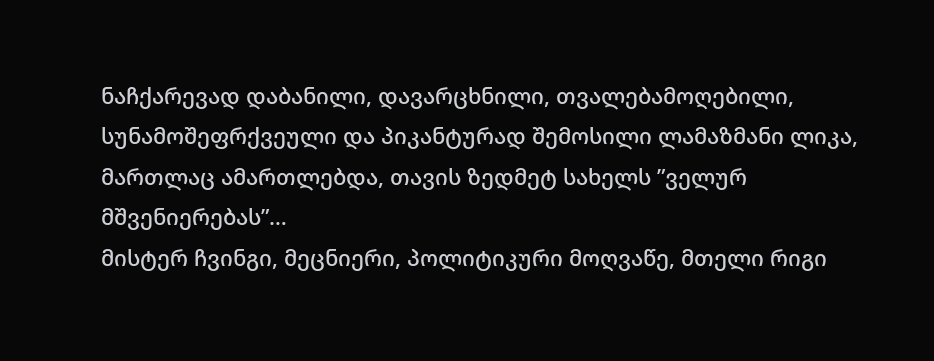ნაჩქარევად დაბანილი, დავარცხნილი, თვალებამოღებილი, სუნამოშეფრქვეული და პიკანტურად შემოსილი ლამაზმანი ლიკა, მართლაც ამართლებდა, თავის ზედმეტ სახელს ”ველურ მშვენიერებას”…
მისტერ ჩვინგი, მეცნიერი, პოლიტიკური მოღვაწე, მთელი რიგი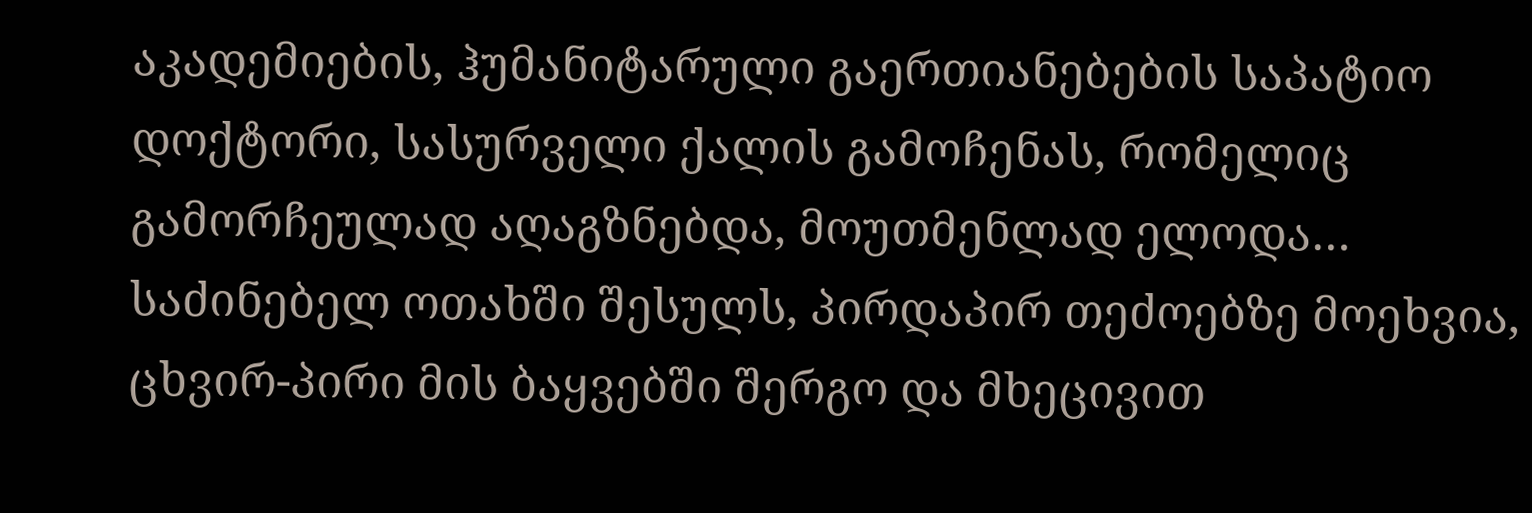აკადემიების, ჰუმანიტარული გაერთიანებების საპატიო დოქტორი, სასურველი ქალის გამოჩენას, რომელიც გამორჩეულად აღაგზნებდა, მოუთმენლად ელოდა…
საძინებელ ოთახში შესულს, პირდაპირ თეძოებზე მოეხვია, ცხვირ-პირი მის ბაყვებში შერგო და მხეცივით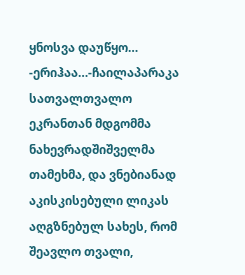ყნოსვა დაუწყო…
-ერიჰაა…-ჩაილაპარაკა სათვალთვალო ეკრანთან მდგომმა ნახევრადშიშველმა თამეხმა, და ვნებიანად აკისკისებული ლიკას აღგზნებულ სახეს, რომ შეავლო თვალი,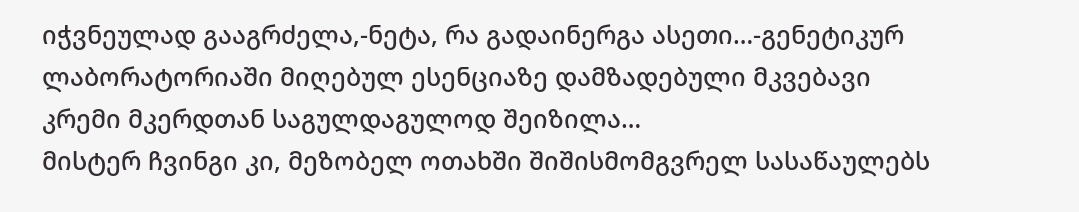იჭვნეულად გააგრძელა,-ნეტა, რა გადაინერგა ასეთი…-გენეტიკურ ლაბორატორიაში მიღებულ ესენციაზე დამზადებული მკვებავი კრემი მკერდთან საგულდაგულოდ შეიზილა…
მისტერ ჩვინგი კი, მეზობელ ოთახში შიშისმომგვრელ სასაწაულებს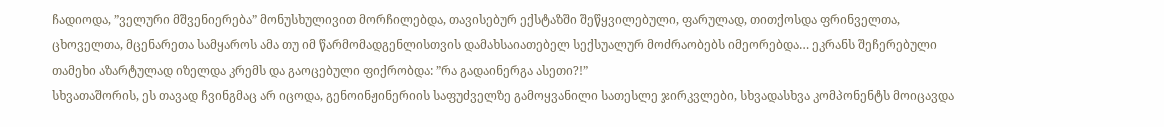ჩადიოდა, ”ველური მშვენიერება” მონუსხულივით მორჩილებდა, თავისებურ ექსტაზში შეწყვილებული, ფარულად, თითქოსდა ფრინველთა, ცხოველთა, მცენარეთა სამყაროს ამა თუ იმ წარმომადგენლისთვის დამახსაიათებელ სექსუალურ მოძრაობებს იმეორებდა… ეკრანს შეჩერებული თამეხი აზარტულად იზელდა კრემს და გაოცებული ფიქრობდა: ”რა გადაინერგა ასეთი?!”
სხვათაშორის, ეს თავად ჩვინგმაც არ იცოდა, გენოინჟინერიის საფუძველზე გამოყვანილი სათესლე ჯირკვლები, სხვადასხვა კომპონენტს მოიცავდა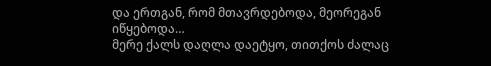და ერთგან, რომ მთავრდებოდა, მეორეგან იწყებოდა…
მერე ქალს დაღლა დაეტყო, თითქოს ძალაც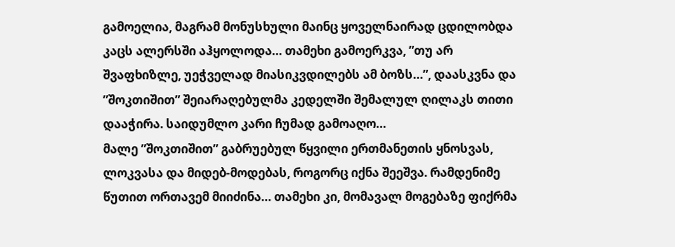გამოელია, მაგრამ მონუსხული მაინც ყოველნაირად ცდილობდა კაცს ალერსში აჰყოლოდა… თამეხი გამოერკვა, ”თუ არ შვაფხიზლე, უეჭველად მიასიკვდილებს ამ ბოზს…”, დაასკვნა და ”შოკთიშით” შეიარაღებულმა კედელში შემალულ ღილაკს თითი დააჭირა. საიდუმლო კარი ჩუმად გამოაღო…
მალე ”შოკთიშით” გაბრუებულ წყვილი ერთმანეთის ყნოსვას, ლოკვასა და მიდებ-მოდებას, როგორც იქნა შეეშვა. რამდენიმე წუთით ორთავემ მიიძინა… თამეხი კი, მომავალ მოგებაზე ფიქრმა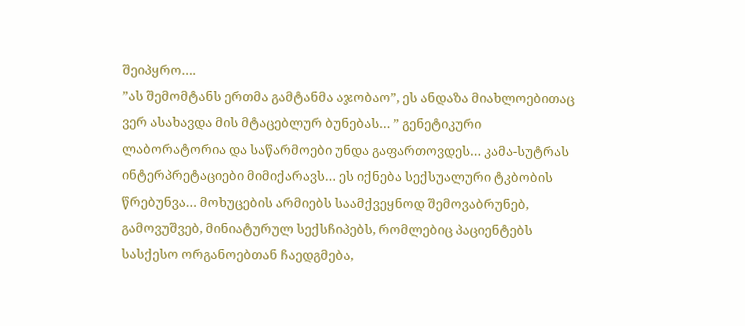შეიპყრო….
”ას შემომტანს ერთმა გამტანმა აჯობაო”, ეს ანდაზა მიახლოებითაც ვერ ასახავდა მის მტაცებლურ ბუნებას… ” გენეტიკური ლაბორატორია და საწარმოები უნდა გაფართოვდეს… კამა-სუტრას ინტერპრეტაციები მიმიქარავს… ეს იქნება სექსუალური ტკბობის წრებუნვა… მოხუცების არმიებს საამქვეყნოდ შემოვაბრუნებ, გამოვუშვებ, მინიატურულ სექსჩიპებს, რომლებიც პაციენტებს სასქესო ორგანოებთან ჩაედგმება,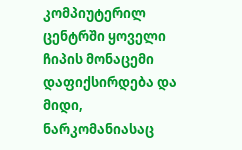კომპიუტერილ ცენტრში ყოველი ჩიპის მონაცემი დაფიქსირდება და მიდი, ნარკომანიასაც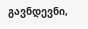გავნდევნი,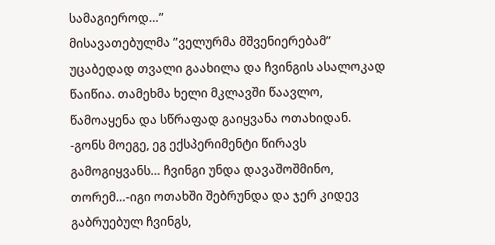სამაგიეროდ…”
მისავათებულმა ”ველურმა მშვენიერებამ” უცაბედად თვალი გაახილა და ჩვინგის ასალოკად წაიწია. თამეხმა ხელი მკლავში წაავლო, წამოაყენა და სწრაფად გაიყვანა ოთახიდან.
-გონს მოეგე, ეგ ექსპერიმენტი წირავს გამოგიყვანს… ჩვინგი უნდა დავაშოშმინო, თორემ…-იგი ოთახში შებრუნდა და ჯერ კიდევ გაბრუებულ ჩვინგს,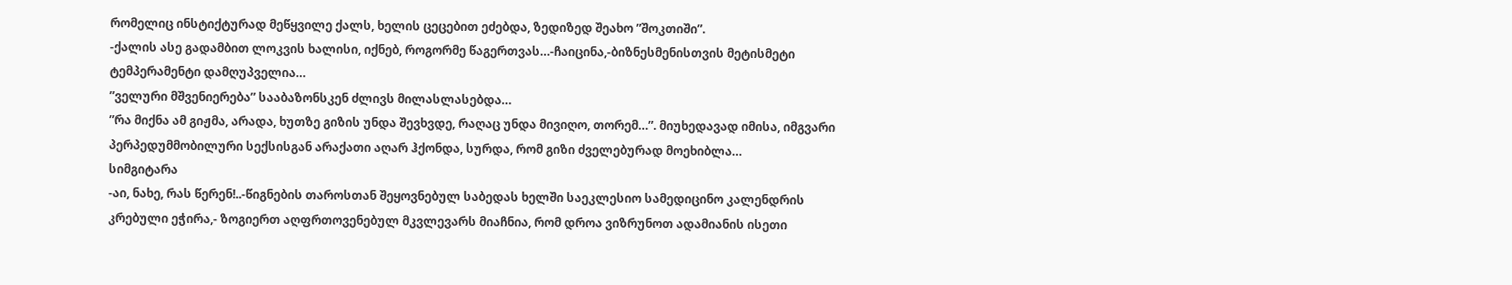რომელიც ინსტიქტურად მეწყვილე ქალს, ხელის ცეცებით ეძებდა, ზედიზედ შეახო ”შოკთიში”.
-ქალის ასე გადამბით ლოკვის ხალისი, იქნებ, როგორმე წაგერთვას…-ჩაიცინა,-ბიზნესმენისთვის მეტისმეტი ტემპერამენტი დამღუპველია…
”ველური მშვენიერება” სააბაზონსკენ ძლივს მილასლასებდა…
”რა მიქნა ამ გიჟმა, არადა, ხუთზე გიზის უნდა შევხვდე, რაღაც უნდა მივიღო, თორემ…”. მიუხედავად იმისა, იმგვარი პერპედუმმობილური სექსისგან არაქათი აღარ ჰქონდა, სურდა, რომ გიზი ძველებურად მოეხიბლა…
სიმგიტარა
-აი, ნახე, რას წერენ!..-წიგნების თაროსთან შეყოვნებულ საბედას ხელში საეკლესიო სამედიცინო კალენდრის კრებული ეჭირა,- ზოგიერთ აღფრთოვენებულ მკვლევარს მიაჩნია, რომ დროა ვიზრუნოთ ადამიანის ისეთი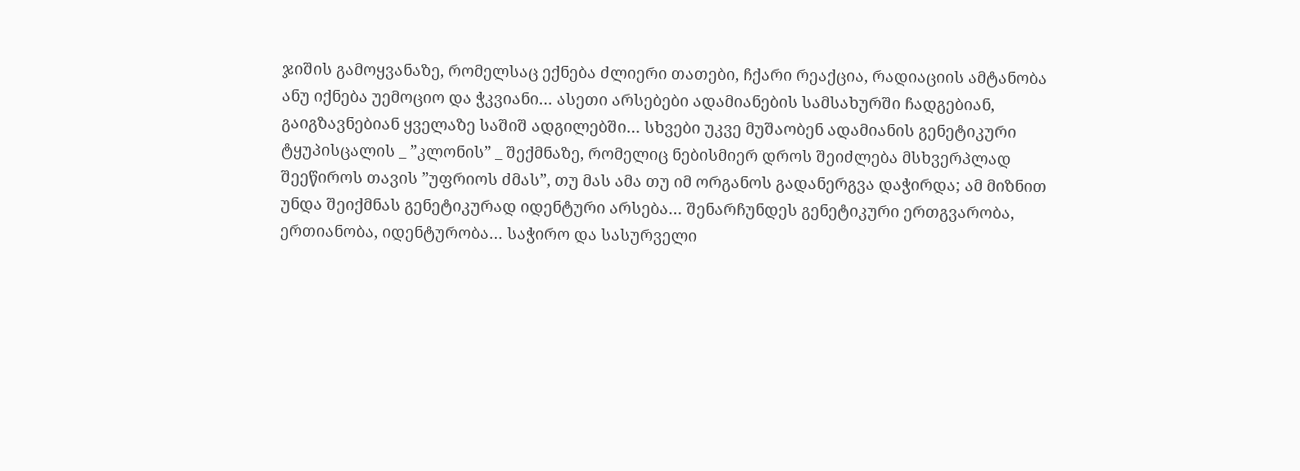ჯიშის გამოყვანაზე, რომელსაც ექნება ძლიერი თათები, ჩქარი რეაქცია, რადიაციის ამტანობა ანუ იქნება უემოციო და ჭკვიანი… ასეთი არსებები ადამიანების სამსახურში ჩადგებიან, გაიგზავნებიან ყველაზე საშიშ ადგილებში… სხვები უკვე მუშაობენ ადამიანის გენეტიკური ტყუპისცალის _ ”კლონის” _ შექმნაზე, რომელიც ნებისმიერ დროს შეიძლება მსხვერპლად შეეწიროს თავის ”უფრიოს ძმას”, თუ მას ამა თუ იმ ორგანოს გადანერგვა დაჭირდა; ამ მიზნით უნდა შეიქმნას გენეტიკურად იდენტური არსება… შენარჩუნდეს გენეტიკური ერთგვარობა, ერთიანობა, იდენტურობა… საჭირო და სასურველი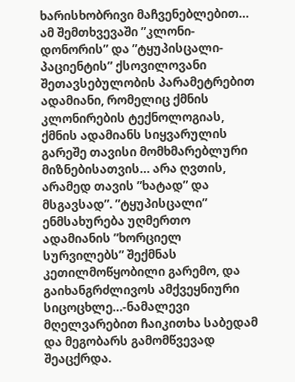ხარისხობრივი მაჩვენებლებით… ამ შემთხვევაში ”კლონი-დონორის” და ”ტყუპისცალი-პაციენტის” ქსოვილოვანი შეთავსებულობის პარამეტრებით ადამიანი, რომელიც ქმნის კლონირების ტექნოლოგიას, ქმნის ადამიანს სიყვარულის გარეშე თავისი მომხმარებლური მიზნებისათვის… არა ღვთის, არამედ თავის ”ხატად” და მსგავსად”. ”ტყუპისცალი” ენმსახურება უღმერთო ადამიანის ”ხორციელ სურვილებს” შექმნას კეთილმოწყობილი გარემო, და გაიხანგრძლივოს ამქვეყნიური სიცოცხლე…-ნამალევი მღელვარებით ჩაიკითხა საბედამ და მეგობარს გამომწვევად შეაცქრდა.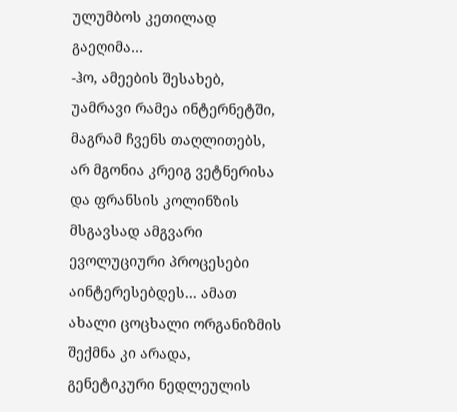ულუმბოს კეთილად გაეღიმა…
-ჰო, ამეების შესახებ, უამრავი რამეა ინტერნეტში, მაგრამ ჩვენს თაღლითებს, არ მგონია კრეიგ ვეტნერისა და ფრანსის კოლინზის მსგავსად ამგვარი ევოლუციური პროცესები აინტერესებდეს… ამათ ახალი ცოცხალი ორგანიზმის შექმნა კი არადა, გენეტიკური ნედლეულის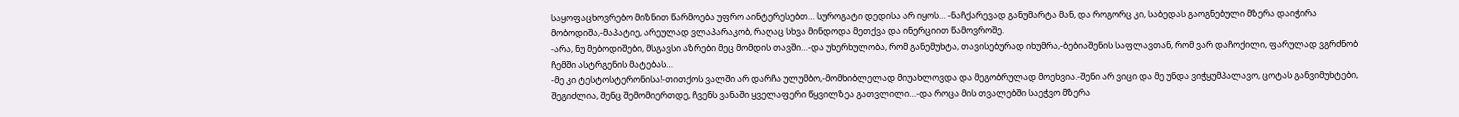საყოფაცხოვრებო მიზნით წარმოება უფრო აინტერესებთ… სუროგატი დედისა არ იყოს… -ნაჩქარევად განუმარტა მან, და როგორც კი, საბედას გაოგნებული მზერა დაიჭირა მობოდიშა,-მაპატიე, არეულად ვლაპარაკობ, რაღაც სხვა მინდოდა მეთქვა და ინერციით წამოვროშე.
-არა, ნუ მებოდიშები, მსგავსი აზრები მეც მომდის თავში…-და უხერხულობა, რომ განემუხტა, თავისებურად იხუმრა,-ბებიაშენის საფლავთან, რომ ვარ დაჩოქილი, ფარულად ვგრძნობ ჩემში ასტრგენის მატებას…
-მე კი ტესტოსტერონისა!-თითქოს ვალში არ დარჩა ულუმბო,-მომხიბლელად მიუახლოვდა და მეგობრულად მოეხვია.-შენი არ ვიცი და მე უნდა ვიჭყუმპალავო, ცოტას განვიმუხტები, შეგიძლია, შენც შემომიერთდე, ჩვენს ვანაში ყველაფერი წყვილზეა გათვლილი…-და როცა მის თვალებში საეჭვო მზერა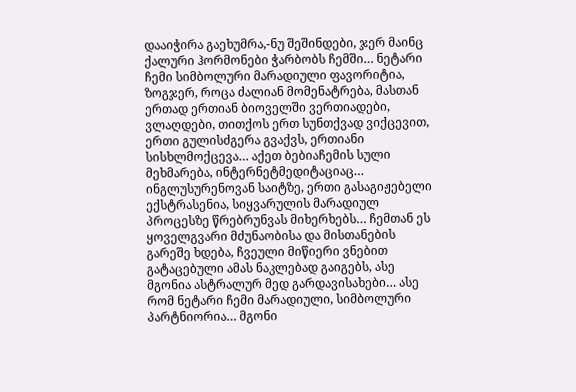დააიჭირა გაეხუმრა,-ნუ შეშინდები, ჯერ მაინც ქალური ჰორმონები ჭარბობს ჩემში… ნეტარი ჩემი სიმბოლური მარადიული ფავორიტია, ზოგჯერ, როცა ძალიან მომენატრება, მასთან ერთად ერთიან ბიოველში ვერთიადები, ვლაღდები, თითქოს ერთ სუნთქვად ვიქცევით, ერთი გულისძგერა გვაქვს, ერთიანი სისხლმოქცევა… აქეთ ბებიაჩემის სული მეხმარება, ინტერნეტმედიტაციაც… ინგლუსურენოვან საიტზე, ერთი გასაგიჟებელი ექსტრასენია, სიყვარულის მარადიულ პროცესზე წრებრუნვას მიხერხებს… ჩემთან ეს ყოველგვარი მძუნაობისა და მისთანების გარეშე ხდება, ჩვეული მიწიერი ვნებით გატაცებული ამას ნაკლებად გაიგებს, ასე მგონია ასტრალურ მედ გარდავისახები… ასე რომ ნეტარი ჩემი მარადიული, სიმბოლური პარტნიორია… მგონი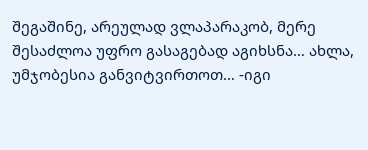შეგაშინე, არეულად ვლაპარაკობ, მერე შესაძლოა უფრო გასაგებად აგიხსნა… ახლა, უმჯობესია განვიტვირთოთ… -იგი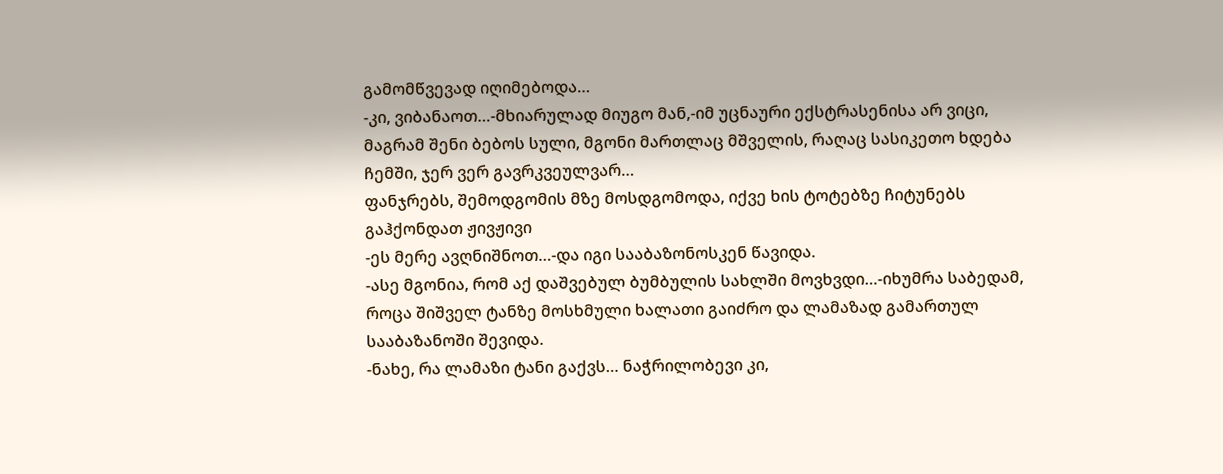გამომწვევად იღიმებოდა…
-კი, ვიბანაოთ…-მხიარულად მიუგო მან,-იმ უცნაური ექსტრასენისა არ ვიცი, მაგრამ შენი ბებოს სული, მგონი მართლაც მშველის, რაღაც სასიკეთო ხდება ჩემში, ჯერ ვერ გავრკვეულვარ…
ფანჯრებს, შემოდგომის მზე მოსდგომოდა, იქვე ხის ტოტებზე ჩიტუნებს გაჰქონდათ ჟივჟივი
-ეს მერე ავღნიშნოთ…-და იგი სააბაზონოსკენ წავიდა.
-ასე მგონია, რომ აქ დაშვებულ ბუმბულის სახლში მოვხვდი…-იხუმრა საბედამ, როცა შიშველ ტანზე მოსხმული ხალათი გაიძრო და ლამაზად გამართულ სააბაზანოში შევიდა.
-ნახე, რა ლამაზი ტანი გაქვს… ნაჭრილობევი კი,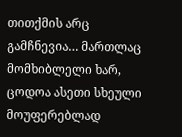თითქმის არც გამჩნევია… მართლაც მომხიბლელი ხარ, ცოდოა ასეთი სხეული მოუფერებლად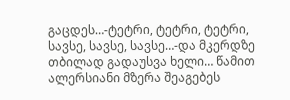გაცდეს…-ტეტრი, ტეტრი, ტეტრი, სავსე, სავსე, სავსე…-და მკერდზე თბილად გადაუსვა ხელი… წამით ალერსიანი მზერა შეაგებეს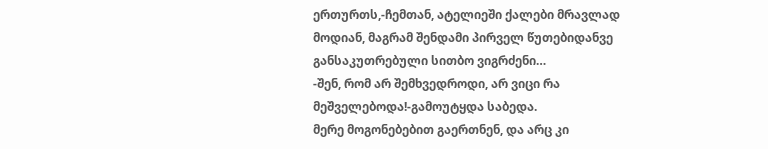ერთურთს,-ჩემთან, ატელიეში ქალები მრავლად მოდიან, მაგრამ შენდამი პირველ წუთებიდანვე განსაკუთრებული სითბო ვიგრძენი…
-შენ, რომ არ შემხვედროდი, არ ვიცი რა მეშველებოდა!-გამოუტყდა საბედა.
მერე მოგონებებით გაერთნენ, და არც კი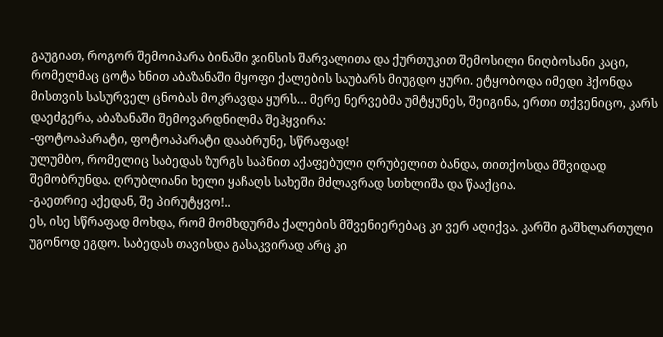გაუგიათ, როგორ შემოიპარა ბინაში ჯინსის შარვალითა და ქურთუკით შემოსილი ნიღბოსანი კაცი, რომელმაც ცოტა ხნით აბაზანაში მყოფი ქალების საუბარს მიუგდო ყური. ეტყობოდა იმედი ჰქონდა მისთვის სასურველ ცნობას მოკრავდა ყურს… მერე ნერვებმა უმტყუნეს, შეიგინა, ერთი თქვენიცო, კარს დაეძგერა, აბაზანაში შემოვარდნილმა შეჰყვირა:
-ფოტოაპარატი, ფოტოაპარატი დააბრუნე, სწრაფად!
ულუმბო, რომელიც საბედას ზურგს საპნით აქაფებული ღრუბელით ბანდა, თითქოსდა მშვიდად შემობრუნდა. ღრუბლიანი ხელი ყაჩაღს სახეში მძლავრად სთხლიშა და წააქცია.
-გაეთრიე აქედან, შე პირუტყვო!..
ეს, ისე სწრაფად მოხდა, რომ მომხდურმა ქალების მშვენიერებაც კი ვერ აღიქვა. კარში გაშხლართული უგონოდ ეგდო. საბედას თავისდა გასაკვირად არც კი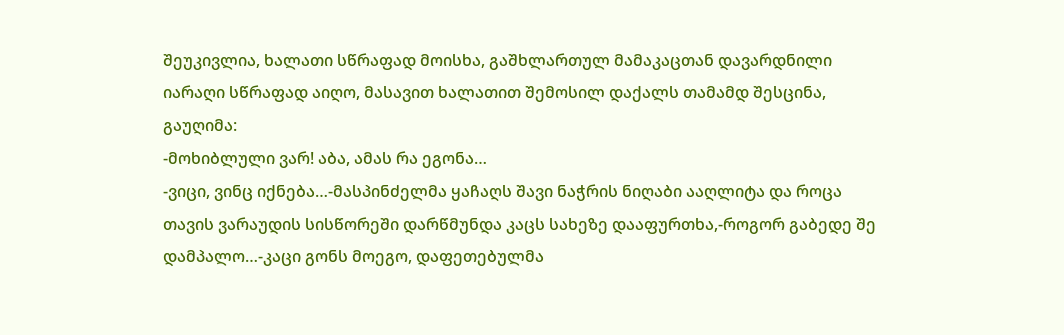შეუკივლია, ხალათი სწრაფად მოისხა, გაშხლართულ მამაკაცთან დავარდნილი იარაღი სწრაფად აიღო, მასავით ხალათით შემოსილ დაქალს თამამდ შესცინა, გაუღიმა:
-მოხიბლული ვარ! აბა, ამას რა ეგონა…
-ვიცი, ვინც იქნება…-მასპინძელმა ყაჩაღს შავი ნაჭრის ნიღაბი ააღლიტა და როცა თავის ვარაუდის სისწორეში დარწმუნდა კაცს სახეზე დააფურთხა,-როგორ გაბედე შე დამპალო…-კაცი გონს მოეგო, დაფეთებულმა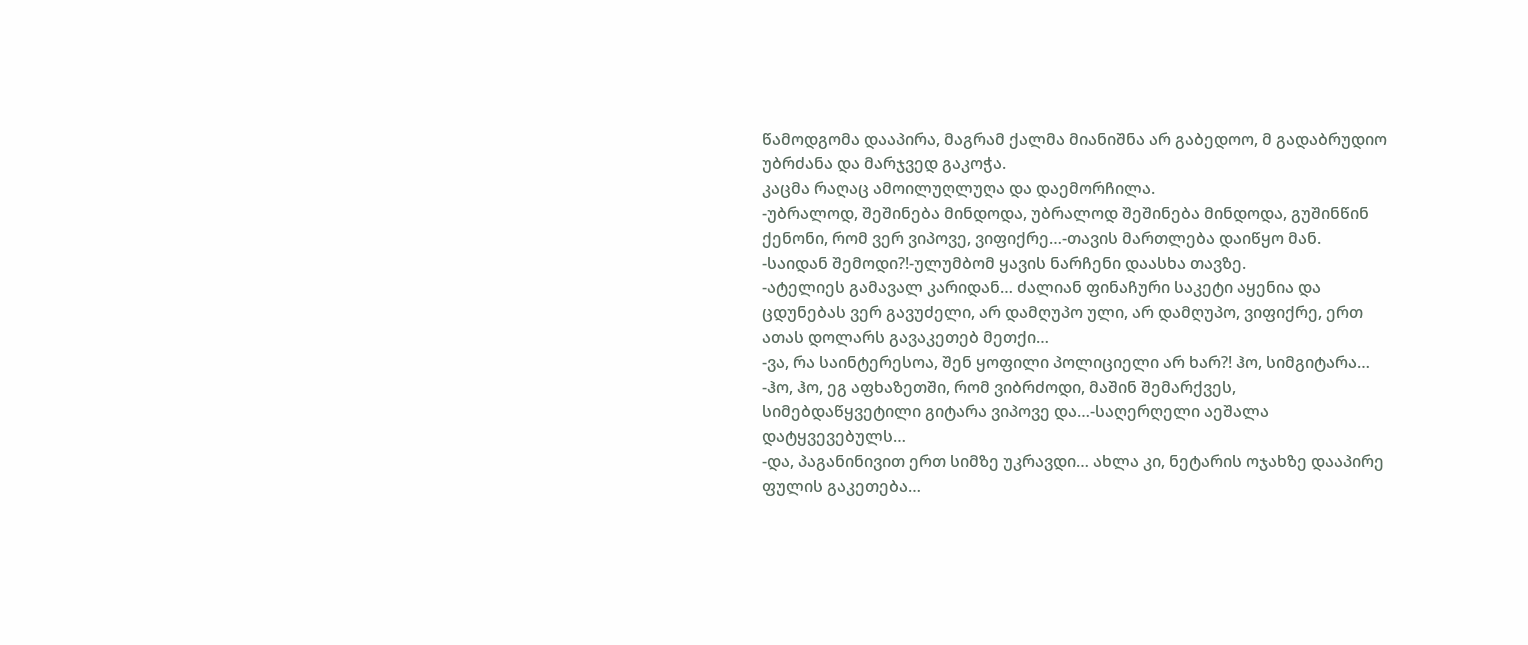წამოდგომა დააპირა, მაგრამ ქალმა მიანიშნა არ გაბედოო, მ გადაბრუდიო უბრძანა და მარჯვედ გაკოჭა.
კაცმა რაღაც ამოილუღლუღა და დაემორჩილა.
-უბრალოდ, შეშინება მინდოდა, უბრალოდ შეშინება მინდოდა, გუშინწინ ქენონი, რომ ვერ ვიპოვე, ვიფიქრე…-თავის მართლება დაიწყო მან.
-საიდან შემოდი?!-ულუმბომ ყავის ნარჩენი დაასხა თავზე.
-ატელიეს გამავალ კარიდან… ძალიან ფინაჩური საკეტი აყენია და ცდუნებას ვერ გავუძელი, არ დამღუპო ული, არ დამღუპო, ვიფიქრე, ერთ ათას დოლარს გავაკეთებ მეთქი…
-ვა, რა საინტერესოა, შენ ყოფილი პოლიციელი არ ხარ?! ჰო, სიმგიტარა…
-ჰო, ჰო, ეგ აფხაზეთში, რომ ვიბრძოდი, მაშინ შემარქვეს, სიმებდაწყვეტილი გიტარა ვიპოვე და…-საღერღელი აეშალა დატყვევებულს…
-და, პაგანინივით ერთ სიმზე უკრავდი… ახლა კი, ნეტარის ოჯახზე დააპირე ფულის გაკეთება…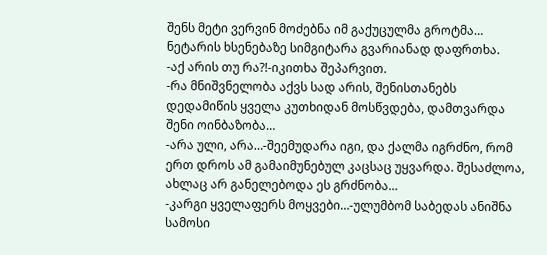შენს მეტი ვერვინ მოძებნა იმ გაქუცულმა გროტმა…
ნეტარის ხსენებაზე სიმგიტარა გვარიანად დაფრთხა.
-აქ არის თუ რა?!-იკითხა შეპარვით.
-რა მნიშვნელობა აქვს სად არის, შენისთანებს დედამიწის ყველა კუთხიდან მოსწვდება, დამთვარდა შენი ოინბაზობა…
-არა ული, არა…-შეემუდარა იგი, და ქალმა იგრძნო, რომ ერთ დროს ამ გამაიმუნებულ კაცსაც უყვარდა. შესაძლოა, ახლაც არ განელებოდა ეს გრძნობა…
-კარგი ყველაფერს მოყვები…-ულუმბომ საბედას ანიშნა სამოსი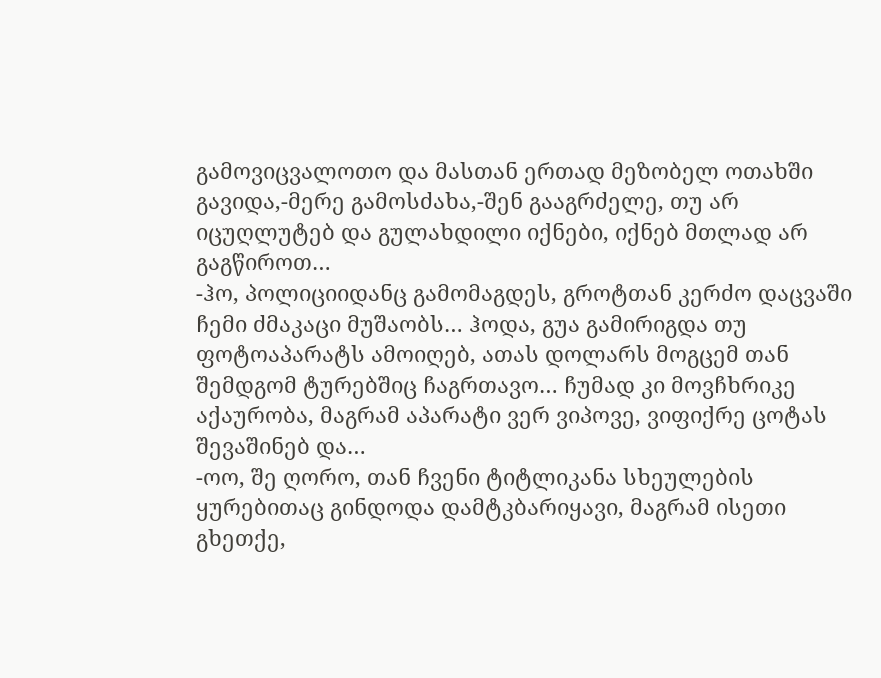გამოვიცვალოთო და მასთან ერთად მეზობელ ოთახში გავიდა,-მერე გამოსძახა,-შენ გააგრძელე, თუ არ იცუღლუტებ და გულახდილი იქნები, იქნებ მთლად არ გაგწიროთ…
-ჰო, პოლიციიდანც გამომაგდეს, გროტთან კერძო დაცვაში ჩემი ძმაკაცი მუშაობს… ჰოდა, გუა გამირიგდა თუ ფოტოაპარატს ამოიღებ, ათას დოლარს მოგცემ თან შემდგომ ტურებშიც ჩაგრთავო… ჩუმად კი მოვჩხრიკე აქაურობა, მაგრამ აპარატი ვერ ვიპოვე, ვიფიქრე ცოტას შევაშინებ და…
-ოო, შე ღორო, თან ჩვენი ტიტლიკანა სხეულების ყურებითაც გინდოდა დამტკბარიყავი, მაგრამ ისეთი გხეთქე,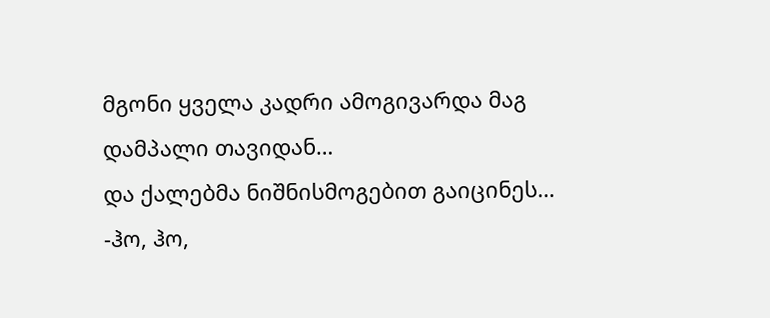მგონი ყველა კადრი ამოგივარდა მაგ დამპალი თავიდან…
და ქალებმა ნიშნისმოგებით გაიცინეს…
-ჰო, ჰო,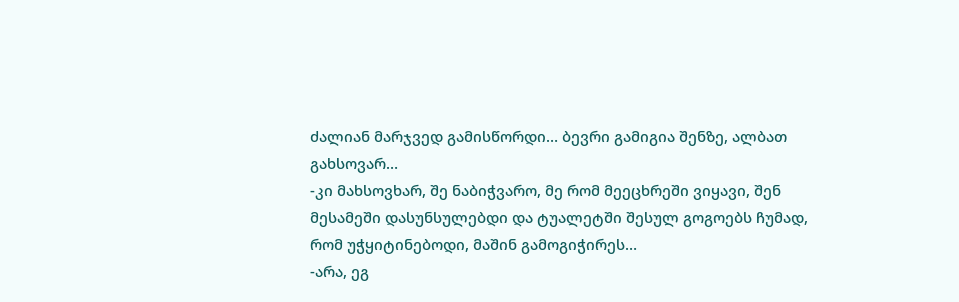ძალიან მარჯვედ გამისწორდი… ბევრი გამიგია შენზე, ალბათ გახსოვარ…
-კი მახსოვხარ, შე ნაბიჭვარო, მე რომ მეეცხრეში ვიყავი, შენ მესამეში დასუნსულებდი და ტუალეტში შესულ გოგოებს ჩუმად, რომ უჭყიტინებოდი, მაშინ გამოგიჭირეს…
-არა, ეგ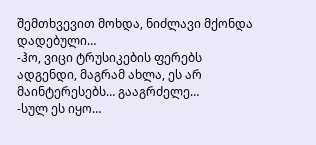შემთხვევით მოხდა, ნიძლავი მქონდა დადებული…
-ჰო, ვიცი ტრუსიკების ფერებს ადგენდი, მაგრამ ახლა, ეს არ მაინტერესებს… გააგრძელე…
-სულ ეს იყო…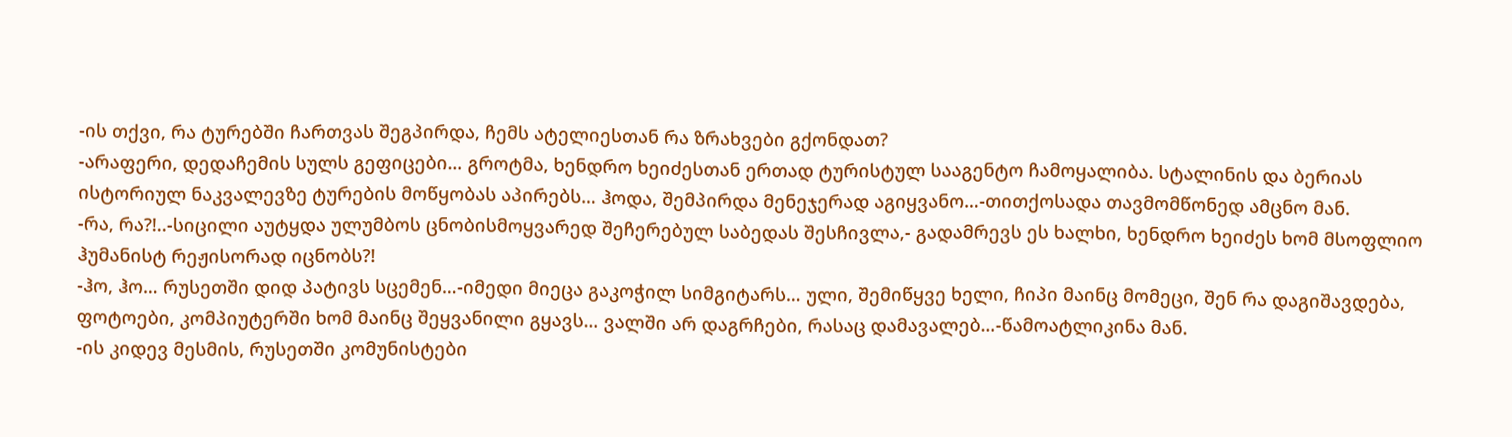-ის თქვი, რა ტურებში ჩართვას შეგპირდა, ჩემს ატელიესთან რა ზრახვები გქონდათ?
-არაფერი, დედაჩემის სულს გეფიცები… გროტმა, ხენდრო ხეიძესთან ერთად ტურისტულ სააგენტო ჩამოყალიბა. სტალინის და ბერიას ისტორიულ ნაკვალევზე ტურების მოწყობას აპირებს… ჰოდა, შემპირდა მენეჯერად აგიყვანო…-თითქოსადა თავმომწონედ ამცნო მან.
-რა, რა?!..-სიცილი აუტყდა ულუმბოს ცნობისმოყვარედ შეჩერებულ საბედას შესჩივლა,- გადამრევს ეს ხალხი, ხენდრო ხეიძეს ხომ მსოფლიო ჰუმანისტ რეჟისორად იცნობს?!
-ჰო, ჰო… რუსეთში დიდ პატივს სცემენ…-იმედი მიეცა გაკოჭილ სიმგიტარს… ული, შემიწყვე ხელი, ჩიპი მაინც მომეცი, შენ რა დაგიშავდება, ფოტოები, კომპიუტერში ხომ მაინც შეყვანილი გყავს… ვალში არ დაგრჩები, რასაც დამავალებ…-წამოატლიკინა მან.
-ის კიდევ მესმის, რუსეთში კომუნისტები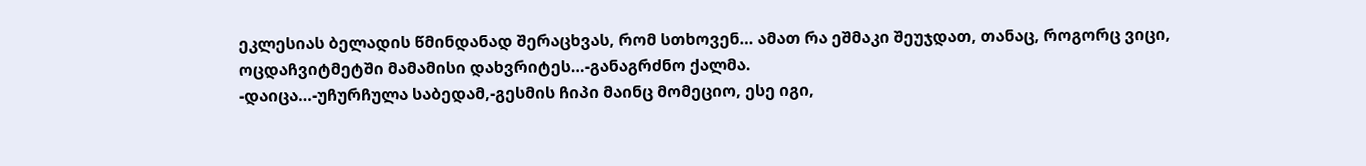ეკლესიას ბელადის წმინდანად შერაცხვას, რომ სთხოვენ… ამათ რა ეშმაკი შეუჯდათ, თანაც, როგორც ვიცი, ოცდაჩვიტმეტში მამამისი დახვრიტეს…-განაგრძნო ქალმა.
-დაიცა…-უჩურჩულა საბედამ,-გესმის ჩიპი მაინც მომეციო, ესე იგი,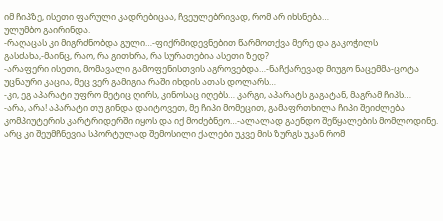იმ ჩიპზე, ისეთი ფარული კადრებიცაა, ჩვეულებრივად, რომ არ იხსნება…
ულუმბო გაირინდა.
-რაღაცას კი მიგრძნობდა გული…-ფიქრმიდევნებით წარმოთქვა მერე და გაკოჭილს გასძახა,-მაინც, რაო, რა გითხრა, რა სურათებია ასეთი ზედ?
-არაფერი ისეთი, მომავალი გამოფენისთვის აგროვებდა…-ნაჩქარევად მიუგო ნაცემმა-ცოტა უცნაური კაცია, მეც ვერ გამიგია რაში იხდის ათას დოლარს…
-კი, ეგ აპარატი უფრო მეტიც ღირს, კინოსაც იღებს… კარგი, აპარატს გაგატან, მაგრამ ჩიპს…
-არა, არა! აპარატი თუ გინდა დაიტოვეთ, მე ჩიპი მომეცით, გამაფრთხილა ჩიპი შეიძლება კომპიუტერის კარტრიდერში იყოს და იქ მოძებნეო…-ალალად გაენდო შეწყალების მომლოდინე. არც კი შეუმჩნევია სპორტულად შემოსილი ქალები უკვე მის ზურგს უკან რომ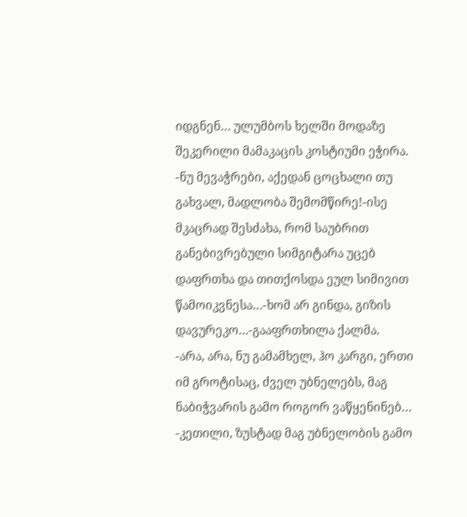იდგნენ… ულუმბოს ხელში მოდაზე შეკერილი მამაკაცის კოსტიუმი ეჭირა.
-ნუ მევაჭრები, აქედან ცოცხალი თუ გახვალ, მადლობა შემომწირე!-ისე მკაცრად შესძახა, რომ საუბრით განებივრებული სიმგიტარა უცებ დაფრთხა და თითქოსდა ეულ სიმივით წამოიკვნესა…-ხომ არ გინდა, გიზის დავურეკო…-გააფრთხილა ქალმა.
-არა, არა, ნუ გამამხელ, ჰო კარგი, ერთი იმ გროტისაც, ძველ უბნელებს, მაგ ნაბიჭვარის გამო როგორ ვაწყენინებ…
-კეთილი, ზუსტად მაგ უბნელობის გამო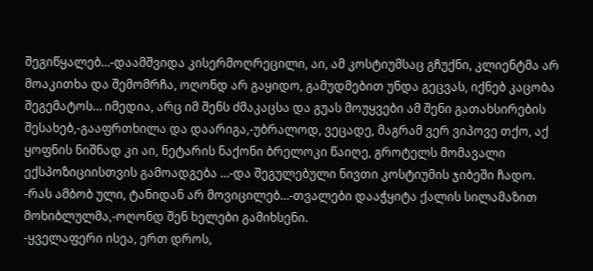შეგიწყალებ…-დაამშვიდა კისერმოღრეცილი, აი, ამ კოსტიუმსაც გჩუქნი, კლიენტმა არ მოაკითხა და შემომრჩა, ოღონდ არ გაყიდო, გამუდმებით უნდა გეცვას, იქნებ კაცობა შეგემატოს… იმედია, არც იმ შენს ძმაკაცსა და გუას მოუყვები ამ შენი გათახსირების შესახებ,-გააფრთხილა და დაარიგა,-უბრალოდ, ვეცადე, მაგრამ ვერ ვიპოვე თქო, აქ ყოფნის ნიშნად კი აი, ნეტარის ნაქონი ბრელოკი წაიღე, გროტელს მომავალი ექსპოზიციისთვის გამოადგება …-და შეგულებული ნივთი კოსტიუმის ჯიბეში ჩადო.
-რას ამბობ ული, ტანიდან არ მოვიცილებ…-თვალები დააჭყიტა ქალის სილამაზით მოხიბლულმა,-ოღონდ შენ ხელები გამიხსენი.
-ყველაფერი ისეა, ერთ დროს,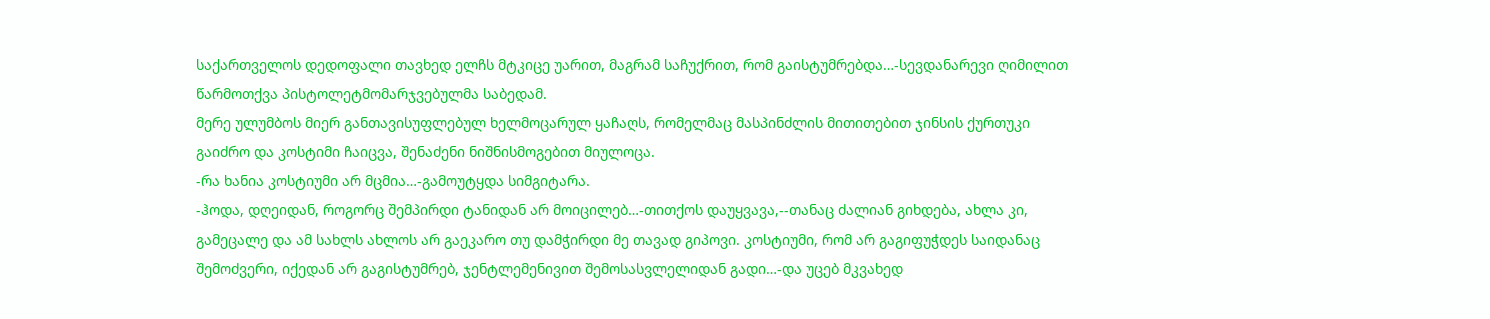საქართველოს დედოფალი თავხედ ელჩს მტკიცე უარით, მაგრამ საჩუქრით, რომ გაისტუმრებდა…-სევდანარევი ღიმილით წარმოთქვა პისტოლეტმომარჯვებულმა საბედამ.
მერე ულუმბოს მიერ განთავისუფლებულ ხელმოცარულ ყაჩაღს, რომელმაც მასპინძლის მითითებით ჯინსის ქურთუკი გაიძრო და კოსტიმი ჩაიცვა, შენაძენი ნიშნისმოგებით მიულოცა.
-რა ხანია კოსტიუმი არ მცმია…-გამოუტყდა სიმგიტარა.
-ჰოდა, დღეიდან, როგორც შემპირდი ტანიდან არ მოიცილებ…-თითქოს დაუყვავა,--თანაც ძალიან გიხდება, ახლა კი, გამეცალე და ამ სახლს ახლოს არ გაეკარო თუ დამჭირდი მე თავად გიპოვი. კოსტიუმი, რომ არ გაგიფუჭდეს საიდანაც შემოძვერი, იქედან არ გაგისტუმრებ, ჯენტლემენივით შემოსასვლელიდან გადი…-და უცებ მკვახედ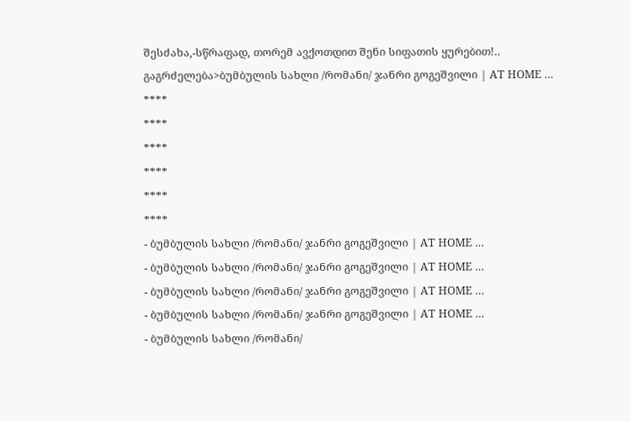შესძახა,-სწრაფად, თორემ ავქოთდით შენი სიფათის ყურებით!..
გაგრძელება>ბუმბულის სახლი /რომანი/ ჯანრი გოგეშვილი | AT HOME ...
****
****
****
****
****
****
- ბუმბულის სახლი /რომანი/ ჯანრი გოგეშვილი | AT HOME ...
- ბუმბულის სახლი /რომანი/ ჯანრი გოგეშვილი | AT HOME ...
- ბუმბულის სახლი /რომანი/ ჯანრი გოგეშვილი | AT HOME ...
- ბუმბულის სახლი /რომანი/ ჯანრი გოგეშვილი | AT HOME ...
- ბუმბულის სახლი /რომანი/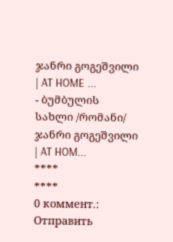ჯანრი გოგეშვილი | AT HOME ...
- ბუმბულის სახლი /რომანი/ ჯანრი გოგეშვილი | AT HOM...
****
****
0 коммент.:
Отправить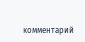комментарий